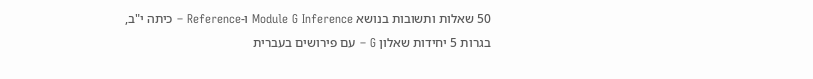50 שאלות ותשובות בנושא Module G Inference ו-Reference – כיתה י"ב, בגרות 5 יחידות שאלון G – עם פירושים בעברית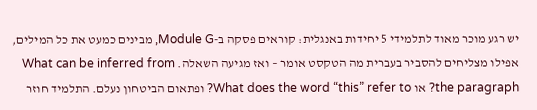יש רגע מוכר מאוד לתלמידי 5 יחידות באנגלית: קוראים פסקה ב-Module G, מבינים כמעט את כל המילים, אפילו מצליחים להסביר בעברית מה הטקסט אומר – ואז מגיעה השאלה. What can be inferred from the paragraph? או What does the word “this” refer to? ופתאום הביטחון נעלם. התלמיד חוזר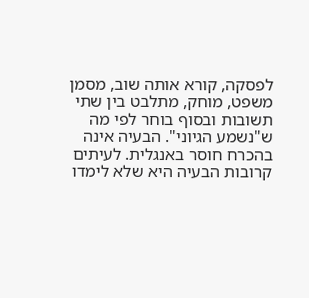לפסקה, קורא אותה שוב, מסמן משפט, מוחק, מתלבט בין שתי תשובות ובסוף בוחר לפי מה ש"נשמע הגיוני". הבעיה אינה בהכרח חוסר באנגלית. לעיתים קרובות הבעיה היא שלא לימדו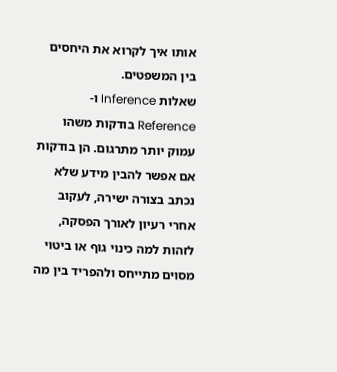אותו איך לקרוא את היחסים בין המשפטים.
שאלות Inference ו-Reference בודקות משהו עמוק יותר מתרגום. הן בודקות אם אפשר להבין מידע שלא נכתב בצורה ישירה, לעקוב אחרי רעיון לאורך הפסקה, לזהות למה כינוי גוף או ביטוי מסוים מתייחס ולהפריד בין מה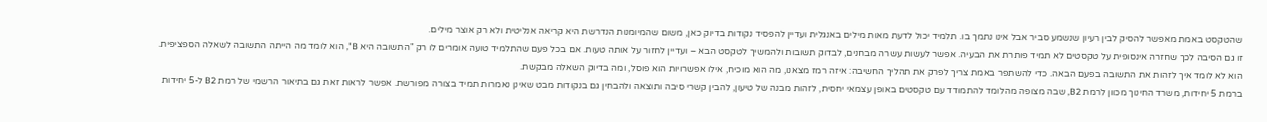שהטקסט באמת מאפשר להסיק לבין רעיון שנשמע סביר אבל אינו נתמך בו. תלמיד יכול לדעת מאות מילים באנגלית ועדיין להפסיד נקודות בדיוק כאן, משום שהמיומנות הנדרשת היא קריאה אנליטית ולא רק אוצר מילים.
זו גם הסיבה לכך שחזרה אינסופית על טקסטים לא תמיד פותרת את הבעיה. אפשר לעשות עשרה מבחנים, לבדוק תשובות ולהמשיך לטקסט הבא – ועדיין לחזור על אותה טעות. אם בכל פעם שהתלמיד טועה אומרים לו רק "התשובה היא B", הוא לומד מה הייתה התשובה לשאלה הספציפית. הוא לא לומד איך לזהות את התשובה בפעם הבאה. כדי להשתפר באמת צריך לפרק את תהליך החשיבה: איזה רמז מצאנו, מה הוא מוכיח, אילו אפשרויות הוא פוסל, ומה בדיוק השאלה מבקשת.
ברמת 5 יחידות, משרד החינוך מכוון לרמת B2, שבה מצופה מהלומד להתמודד עם טקסטים באופן עצמאי יחסית, לזהות מבנה של טיעון, להבין קשרי סיבה ותוצאה ולהבחין גם בנקודות מבט שאינן נאמרות תמיד בצורה מפורשת. אפשר לראות זאת גם בתיאור הרשמי של רמת B2 ל-5 יחידות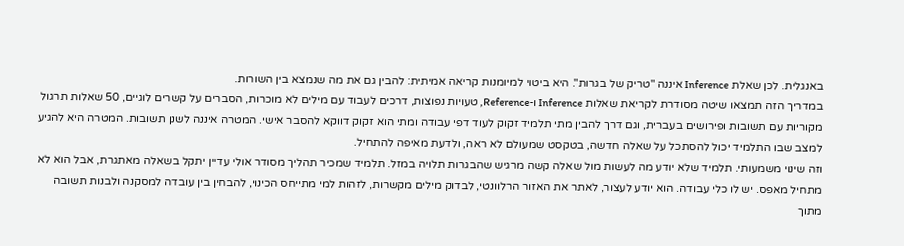באנגלית. לכן שאלת Inference איננה "טריק של בגרות". היא ביטוי למיומנות קריאה אמיתית: להבין גם את מה שנמצא בין השורות.
במדריך הזה תמצאו שיטה מסודרת לקריאת שאלות Inference ו-Reference, טעויות נפוצות, דרכים לעבוד עם מילים לא מוכרות, הסברים על קשרים לוגיים, 50 שאלות תרגול מקוריות עם תשובות ופירושים בעברית, וגם דרך להבין מתי תלמיד זקוק לעוד דפי עבודה ומתי הוא זקוק דווקא להסבר אישי. המטרה איננה לשנן תשובות. המטרה היא להגיע למצב שבו התלמיד יכול להסתכל על שאלה חדשה, בטקסט שמעולם לא ראה, ולדעת מאיפה להתחיל.
וזה שינוי משמעותי. תלמיד שלא יודע מה לעשות מול שאלה קשה מרגיש שהבגרות תלויה במזל. תלמיד שמכיר תהליך מסודר אולי עדיין יתקל בשאלה מאתגרת, אבל הוא לא מתחיל מאפס. יש לו כלי עבודה. הוא יודע לעצור, לאתר את האזור הרלוונטי, לבדוק מילים מקשרות, לזהות למי מתייחס הכינוי, להבחין בין עובדה למסקנה ולבנות תשובה מתוך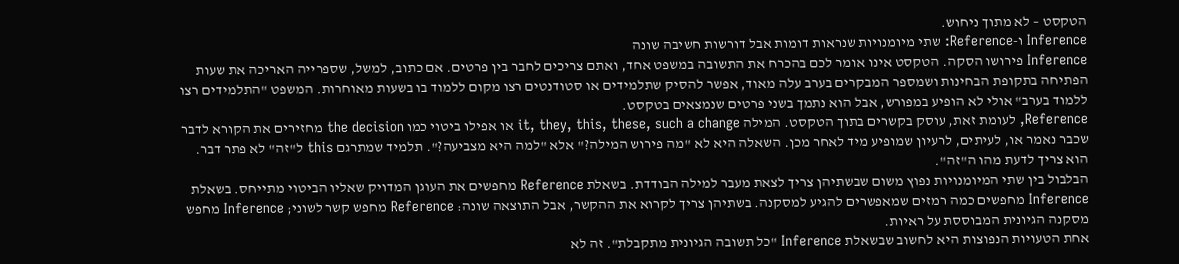הטקסט – לא מתוך ניחוש.
Inference ו-Reference: שתי מיומנויות שנראות דומות אבל דורשות חשיבה שונה
Inference פירושו הסקה. הטקסט אינו אומר לכם בהכרח את התשובה במשפט אחד, ואתם צריכים לחבר בין פרטים. אם כתוב, למשל, שספרייה האריכה את שעות הפתיחה בתקופת הבחינות ושמספר המבקרים בערב עלה מאוד, אפשר להסיק שתלמידים או סטודנטים רצו מקום ללמוד בו בשעות מאוחרות. המשפט "התלמידים רצו ללמוד בערב" אולי לא הופיע במפורש, אבל הוא נתמך בשני פרטים שנמצאים בטקסט.
Reference, לעומת זאת, עוסק בקשרים בתוך הטקסט. המילה it, they, this, these, such a change או אפילו ביטוי כמו the decision מחזירים את הקורא לדבר שכבר נאמר או, לעיתים, לרעיון שמופיע מיד לאחר מכן. השאלה היא לא "מה פירוש המילה?" אלא "למה היא מצביעה?". תלמיד שמתרגם this ל"זה" לא פתר דבר. הוא צריך לדעת מהו ה"זה".
הבלבול בין שתי המיומנויות נפוץ משום שבשתיהן צריך לצאת מעבר למילה הבודדת. בשאלת Reference מחפשים את העוגן המדויק שאליו הביטוי מתייחס. בשאלת Inference מחפשים כמה רמזים שמאפשרים להגיע למסקנה. בשתיהן צריך לקרוא את ההקשר, אבל התוצאה שונה: Reference מחפש קשר לשוני; Inference מחפש מסקנה הגיונית המבוססת על ראיות.
אחת הטעויות הנפוצות היא לחשוב שבשאלת Inference "כל תשובה הגיונית מתקבלת". זה לא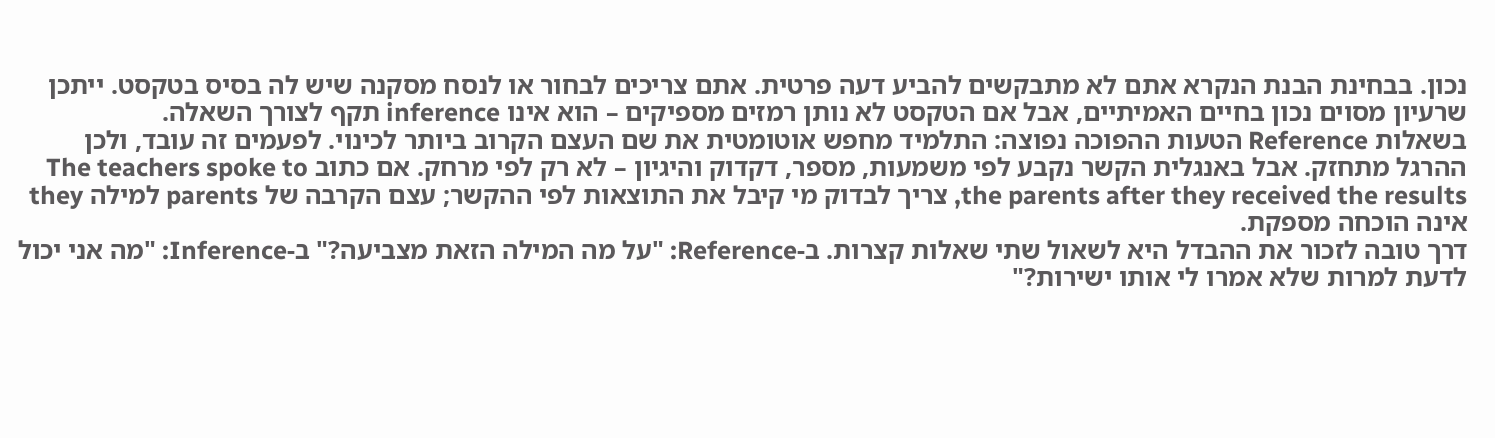נכון. בבחינת הבנת הנקרא אתם לא מתבקשים להביע דעה פרטית. אתם צריכים לבחור או לנסח מסקנה שיש לה בסיס בטקסט. ייתכן שרעיון מסוים נכון בחיים האמיתיים, אבל אם הטקסט לא נותן רמזים מספיקים – הוא אינו inference תקף לצורך השאלה.
בשאלות Reference הטעות ההפוכה נפוצה: התלמיד מחפש אוטומטית את שם העצם הקרוב ביותר לכינוי. לפעמים זה עובד, ולכן ההרגל מתחזק. אבל באנגלית הקשר נקבע לפי משמעות, מספר, דקדוק והיגיון – לא רק לפי מרחק. אם כתוב The teachers spoke to the parents after they received the results, צריך לבדוק מי קיבל את התוצאות לפי ההקשר; עצם הקרבה של parents למילה they אינה הוכחה מספקת.
דרך טובה לזכור את ההבדל היא לשאול שתי שאלות קצרות. ב-Reference: "על מה המילה הזאת מצביעה?" ב-Inference: "מה אני יכול לדעת למרות שלא אמרו לי אותו ישירות?"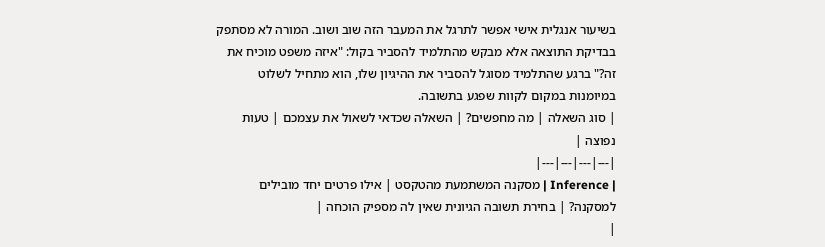בשיעור אנגלית אישי אפשר לתרגל את המעבר הזה שוב ושוב. המורה לא מסתפק בבדיקת התוצאה אלא מבקש מהתלמיד להסביר בקול: "איזה משפט מוכיח את זה?" ברגע שהתלמיד מסוגל להסביר את ההיגיון שלו, הוא מתחיל לשלוט במיומנות במקום לקוות שפגע בתשובה.
| סוג השאלה | מה מחפשים? | השאלה שכדאי לשאול את עצמכם | טעות נפוצה |
|---|---|---|---|
| Inference | מסקנה המשתמעת מהטקסט | אילו פרטים יחד מובילים למסקנה? | בחירת תשובה הגיונית שאין לה מספיק הוכחה |
|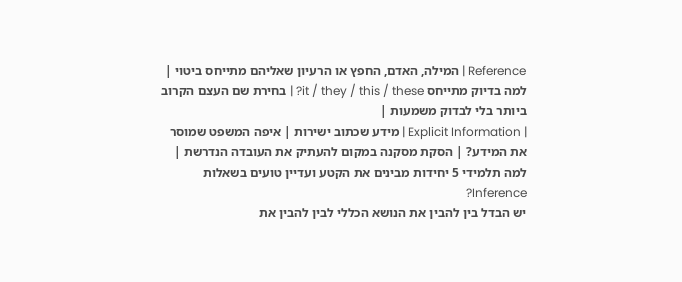Reference | המילה, האדם, החפץ או הרעיון שאליהם מתייחס ביטוי | למה בדיוק מתייחס it / they / this / these? | בחירת שם העצם הקרוב ביותר בלי לבדוק משמעות |
| Explicit Information | מידע שכתוב ישירות | איפה המשפט שמוסר את המידע? | הסקת מסקנה במקום להעתיק את העובדה הנדרשת |
למה תלמידי 5 יחידות מבינים את הקטע ועדיין טועים בשאלות Inference?
יש הבדל בין להבין את הנושא הכללי לבין להבין את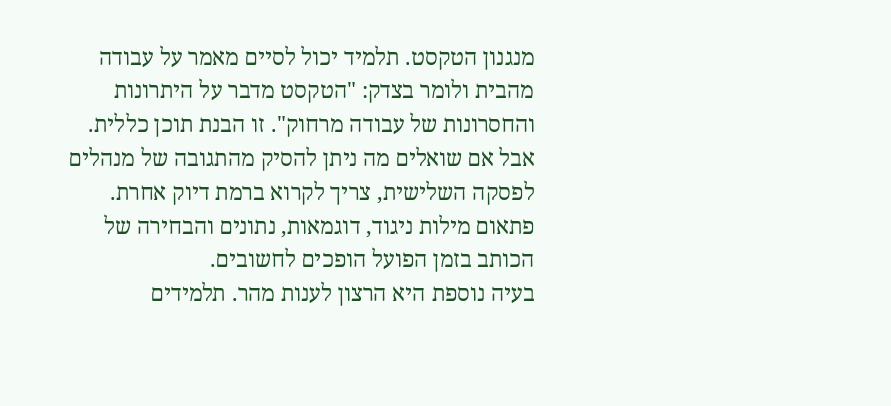מנגנון הטקסט. תלמיד יכול לסיים מאמר על עבודה מהבית ולומר בצדק: "הטקסט מדבר על היתרונות והחסרונות של עבודה מרחוק". זו הבנת תוכן כללית. אבל אם שואלים מה ניתן להסיק מהתגובה של מנהלים לפסקה השלישית, צריך לקרוא ברמת דיוק אחרת. פתאום מילות ניגוד, דוגמאות, נתונים והבחירה של הכותב בזמן הפועל הופכים לחשובים.
בעיה נוספת היא הרצון לענות מהר. תלמידים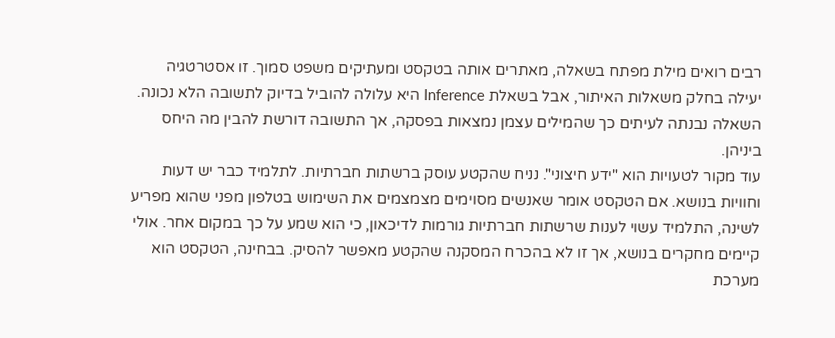רבים רואים מילת מפתח בשאלה, מאתרים אותה בטקסט ומעתיקים משפט סמוך. זו אסטרטגיה יעילה בחלק משאלות האיתור, אבל בשאלת Inference היא עלולה להוביל בדיוק לתשובה הלא נכונה. השאלה נבנתה לעיתים כך שהמילים עצמן נמצאות בפסקה, אך התשובה דורשת להבין מה היחס ביניהן.
עוד מקור לטעויות הוא "ידע חיצוני". נניח שהקטע עוסק ברשתות חברתיות. לתלמיד כבר יש דעות וחוויות בנושא. אם הטקסט אומר שאנשים מסוימים מצמצמים את השימוש בטלפון מפני שהוא מפריע לשינה, התלמיד עשוי לענות שרשתות חברתיות גורמות לדיכאון, כי הוא שמע על כך במקום אחר. אולי קיימים מחקרים בנושא, אך זו לא בהכרח המסקנה שהקטע מאפשר להסיק. בבחינה, הטקסט הוא מערכת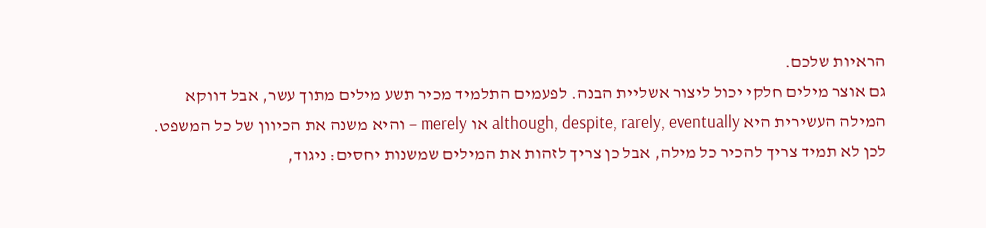הראיות שלכם.
גם אוצר מילים חלקי יכול ליצור אשליית הבנה. לפעמים התלמיד מכיר תשע מילים מתוך עשר, אבל דווקא המילה העשירית היא although, despite, rarely, eventually או merely – והיא משנה את הכיוון של כל המשפט. לכן לא תמיד צריך להכיר כל מילה, אבל כן צריך לזהות את המילים שמשנות יחסים: ניגוד,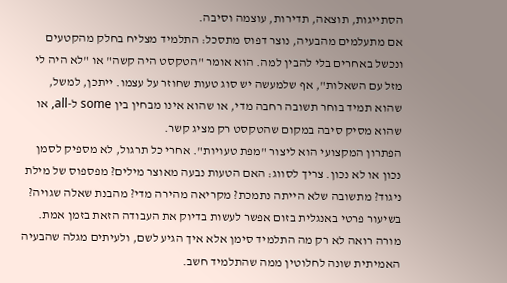הסתייגות, תוצאה, תדירות, עוצמה וסיבה.
אם מתעלמים מהבעיה, נוצר דפוס מתסכל: התלמיד מצליח בחלק מהקטעים ונכשל באחרים בלי להבין למה. הוא אומר "הטקסט היה קשה" או "לא היה לי מזל עם השאלות", אף שלמעשה יש סוג טעות שחוזר על עצמו. ייתכן, למשל, שהוא תמיד בוחר תשובה רחבה מדי, או שהוא אינו מבחין בין some ל-all, או שהוא מסיק סיבה במקום שהטקסט רק מציג קשר.
הפתרון המקצועי הוא ליצור "מפת טעויות". אחרי כל תרגול, לא מספיק לסמן נכון או לא נכון. צריך לסווג: האם הטעות נבעה מאוצר מילים? מפספוס של מילת ניגוד? מתשובה שלא הייתה נתמכת? מקריאה מהירה מדי? מהבנת שאלה שגויה? בשיעור פרטי באנגלית בזום אפשר לעשות בדיוק את העבודה הזאת בזמן אמת. מורה רואה לא רק מה התלמיד סימן אלא איך הגיע לשם, ולעיתים מגלה שהבעיה האמיתית שונה לחלוטין ממה שהתלמיד חשב.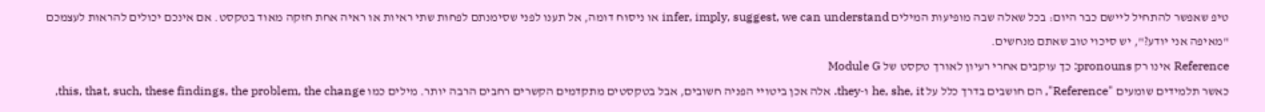טיפ שאפשר להתחיל ליישם כבר היום: בכל שאלה שבה מופיעות המילים infer, imply, suggest, we can understand או ניסוח דומה, אל תענו לפני שסימנתם לפחות שתי ראיות או ראיה אחת חזקה מאוד בטקסט. אם אינכם יכולים להראות לעצמכם "מאיפה אני יודע?", יש סיכוי טוב שאתם מנחשים.
Reference אינו רק pronouns: כך עוקבים אחרי רעיון לאורך טקסט של Module G
כאשר תלמידים שומעים "Reference", הם חושבים בדרך כלל על he, she, it ו-they. אלה אכן ביטויי הפניה חשובים, אבל בטקסטים מתקדמים הקשרים רחבים הרבה יותר. מילים כמו this, that, such, these findings, the problem, the change,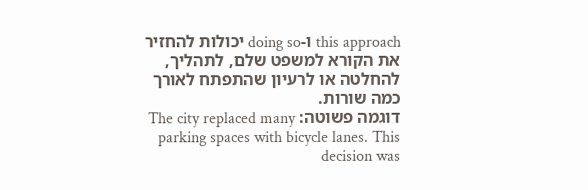this approach ו-doing so יכולות להחזיר את הקורא למשפט שלם, לתהליך, להחלטה או לרעיון שהתפתח לאורך כמה שורות.
דוגמה פשוטה: The city replaced many parking spaces with bicycle lanes. This decision was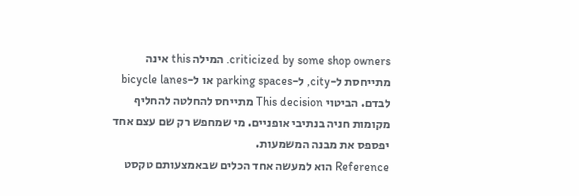criticized by some shop owners. המילה this אינה מתייחסת ל-city, ל-parking spaces או ל-bicycle lanes לבדם. הביטוי This decision מתייחס להחלטה להחליף מקומות חניה בנתיבי אופניים. מי שמחפש רק שם עצם אחד יפספס את מבנה המשמעות.
Reference הוא למעשה אחד הכלים שבאמצעותם טקסט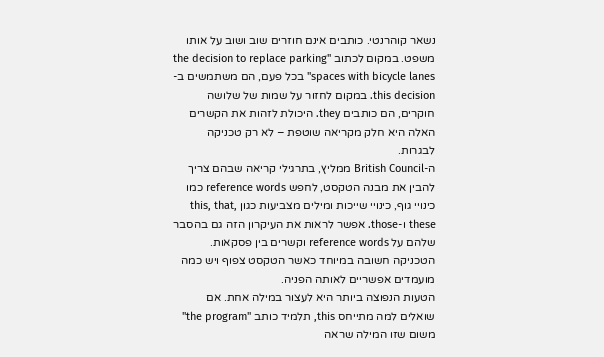נשאר קוהרנטי. כותבים אינם חוזרים שוב ושוב על אותו משפט. במקום לכתוב "the decision to replace parking spaces with bicycle lanes" בכל פעם, הם משתמשים ב-this decision. במקום לחזור על שמות של שלושה חוקרים, הם כותבים they. היכולת לזהות את הקשרים האלה היא חלק מקריאה שוטפת – לא רק טכניקה לבגרות.
ה-British Council ממליץ, בתרגילי קריאה שבהם צריך להבין את מבנה הטקסט, לחפש reference words כמו כינויי גוף, כינויי שייכות ומילים מצביעות כגון this, that, these ו-those. אפשר לראות את העיקרון הזה גם בהסבר שלהם על reference words וקשרים בין פסקאות. הטכניקה חשובה במיוחד כאשר הטקסט צפוף ויש כמה מועמדים אפשריים לאותה הפניה.
הטעות הנפוצה ביותר היא לעצור במילה אחת. אם שואלים למה מתייחס this, תלמיד כותב "the program" משום שזו המילה שראה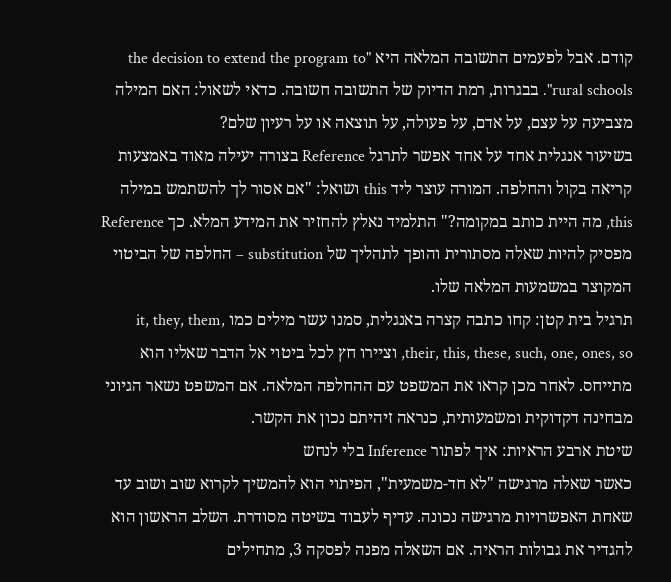קודם. אבל לפעמים התשובה המלאה היא "the decision to extend the program to rural schools". בבגרות, רמת הדיוק של התשובה חשובה. כדאי לשאול: האם המילה מצביעה על עצם, על אדם, על פעולה, על תוצאה או על רעיון שלם?
בשיעור אנגלית אחד על אחד אפשר לתרגל Reference בצורה יעילה מאוד באמצעות קריאה בקול והחלפה. המורה עוצר ליד this ושואל: "אם אסור לך להשתמש במילה this, מה היית כותב במקומה?" התלמיד נאלץ להחזיר את המידע המלא. כך Reference מפסיק להיות שאלה מסתורית והופך לתהליך של substitution – החלפה של הביטוי המקוצר במשמעות המלאה שלו.
תרגיל בית קטן: קחו כתבה קצרה באנגלית, סמנו עשר מילים כמו it, they, them, their, this, these, such, one, ones, so, וציירו חץ לכל ביטוי אל הדבר שאליו הוא מתייחס. לאחר מכן קראו את המשפט עם ההחלפה המלאה. אם המשפט נשאר הגיוני מבחינה דקדוקית ומשמעותית, כנראה זיהיתם נכון את הקשר.
שיטת ארבע הראיות: איך לפתור Inference בלי לנחש
כאשר שאלה מרגישה "לא חד-משמעית", הפיתוי הוא להמשיך לקרוא שוב ושוב עד שאחת האפשרויות מרגישה נכונה. עדיף לעבוד בשיטה מסודרת. השלב הראשון הוא להגדיר את גבולות הראיה. אם השאלה מפנה לפסקה 3, מתחילים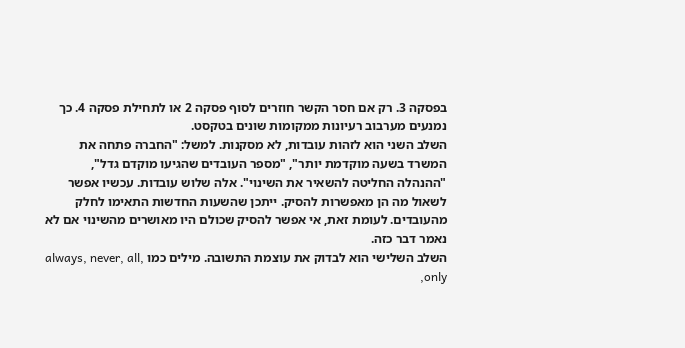בפסקה 3. רק אם חסר הקשר חוזרים לסוף פסקה 2 או לתחילת פסקה 4. כך נמנעים מערבוב רעיונות ממקומות שונים בטקסט.
השלב השני הוא לזהות עובדות, לא מסקנות. למשל: "החברה פתחה את המשרד בשעה מוקדמת יותר", "מספר העובדים שהגיעו מוקדם גדל", "ההנהלה החליטה להשאיר את השינוי". אלה שלוש עובדות. עכשיו אפשר לשאול מה הן מאפשרות להסיק. ייתכן שהשעות החדשות התאימו לחלק מהעובדים. לעומת זאת, אי אפשר להסיק שכולם היו מאושרים מהשינוי אם לא נאמר דבר כזה.
השלב השלישי הוא לבדוק את עוצמת התשובה. מילים כמו always, never, all, only,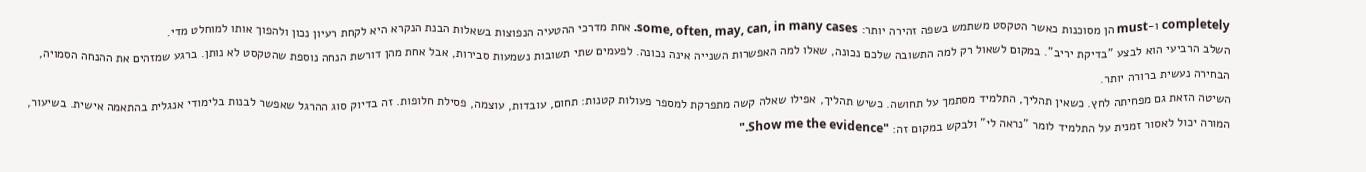completely ו-must הן מסוכנות כאשר הטקסט משתמש בשפה זהירה יותר: some, often, may, can, in many cases. אחת מדרכי ההטעיה הנפוצות בשאלות הבנת הנקרא היא לקחת רעיון נכון ולהפוך אותו למוחלט מדי.
השלב הרביעי הוא לבצע "בדיקת יריב". במקום לשאול רק למה התשובה שלכם נכונה, שאלו למה האפשרות השנייה אינה נכונה. לפעמים שתי תשובות נשמעות סבירות, אבל אחת מהן דורשת הנחה נוספת שהטקסט לא נותן. ברגע שמזהים את ההנחה הסמויה, הבחירה נעשית ברורה יותר.
השיטה הזאת גם מפחיתה לחץ. כשאין תהליך, התלמיד מסתמך על תחושה. כשיש תהליך, אפילו שאלה קשה מתפרקת למספר פעולות קטנות: תחום, עובדות, עוצמה, פסילת חלופות. זה בדיוק סוג ההרגל שאפשר לבנות בלימודי אנגלית בהתאמה אישית. בשיעור, המורה יכול לאסור זמנית על התלמיד לומר "נראה לי" ולבקש במקום זה: "Show me the evidence."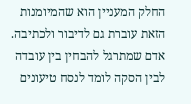החלק המעניין הוא שהמיומנות הזאת עוברת גם לדיבור ולכתיבה. אדם שמתרגל להבחין בין עובדה לבין הסקה לומד לנסח טיעונים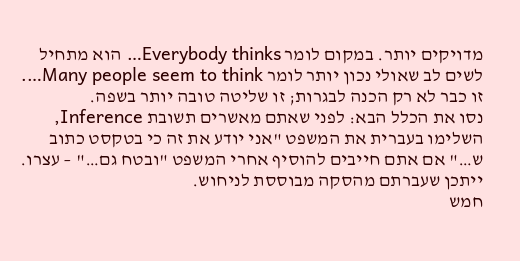מדויקים יותר. במקום לומר Everybody thinks… הוא מתחיל לשים לב שאולי נכון יותר לומר Many people seem to think…. זו כבר לא רק הכנה לבגרות; זו שליטה טובה יותר בשפה.
נסו את הכלל הבא: לפני שאתם מאשרים תשובת Inference, השלימו בעברית את המשפט "אני יודע את זה כי בטקסט כתוב ש…" אם אתם חייבים להוסיף אחרי המשפט "ובטח גם…" – עצרו. ייתכן שעברתם מהסקה מבוססת לניחוש.
חמש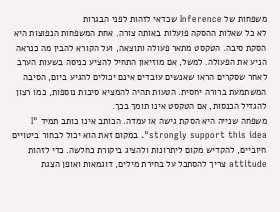משפחות של Inference שכדאי לזהות לפני הבגרות
לא כל שאלות ההסקה פועלות באותה צורה. אחת המשפחות הנפוצות היא הסקת סיבה. הטקסט מתאר פעולה ותוצאה, ועל הקורא להבין מה כנראה הניע את הפעולה. למשל, אם מוזיאון התחיל להציע כניסה בשעות הערב לאחר שסקרים הראו שאנשים עובדים אינם יכולים להגיע ביום, הסיבה המשתמעת ברורה יחסית. הטעות תהיה להמציא סיבות נוספות, כמו רצון להגדיל הכנסות, אם הטקסט אינו תומך בכך.
משפחה שנייה היא הסקת גישה או עמדה. הכותב אינו כותב תמיד "I strongly support this idea". במקום זאת הוא יכול לבחור ביטויים חיוביים, להקדיש מקום ליתרונות ולהציג ביקורת כחלשה. כדי לזהות attitude צריך להסתכל על בחירת מילים, דוגמאות ואופן הצגת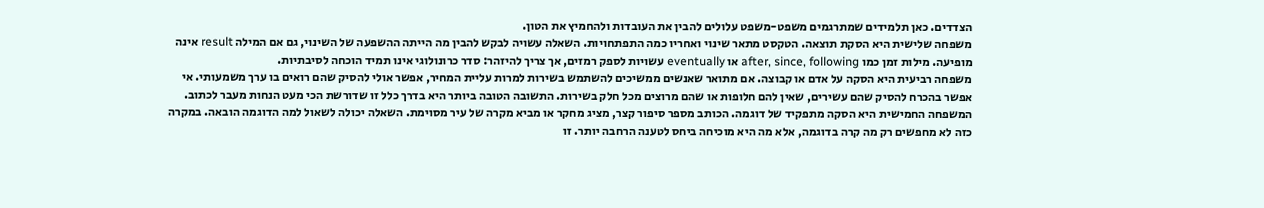הצדדים. כאן תלמידים שמתרגמים משפט-משפט עלולים להבין את העובדות ולהחמיץ את הטון.
משפחה שלישית היא הסקת תוצאה. הטקסט מתאר שינוי ואחריו כמה התפתחויות. השאלה עשויה לבקש להבין מה הייתה ההשפעה של השינוי, גם אם המילה result אינה מופיעה. מילות זמן כמו after, since, following או eventually עשויות לספק רמזים, אך צריך להיזהר: סדר כרונולוגי אינו תמיד הוכחה לסיבתיות.
משפחה רביעית היא הסקה על אדם או קבוצה. אם מתואר שאנשים ממשיכים להשתמש בשירות למרות עליית המחיר, אפשר אולי להסיק שהם רואים בו ערך משמעותי. אי אפשר בהכרח להסיק שהם עשירים, שאין להם חלופות או שהם מרוצים מכל חלק בשירות. התשובה הטובה ביותר היא בדרך כלל זו שדורשת הכי מעט הנחות מעבר לכתוב.
המשפחה החמישית היא הסקה מתפקיד של דוגמה. הכותב מספר סיפור קצר, מציג מחקר או מביא מקרה של עיר מסוימת. השאלה יכולה לשאול למה הדוגמה הובאה. במקרה כזה לא מחפשים רק מה קרה בדוגמה, אלא מה היא מוכיחה ביחס לטענה הרחבה יותר. זו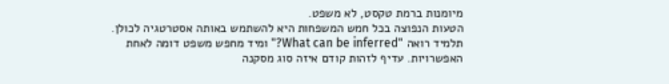מיומנות ברמת טקסט, לא משפט.
הטעות הנפוצה בכל חמש המשפחות היא להשתמש באותה אסטרטגיה לכולן. תלמיד רואה "What can be inferred?" ומיד מחפש משפט דומה לאחת האפשרויות. עדיף לזהות קודם איזה סוג מסקנה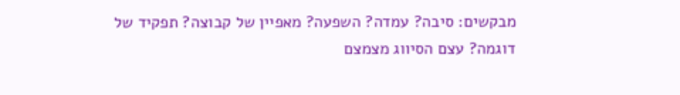מבקשים: סיבה? עמדה? השפעה? מאפיין של קבוצה? תפקיד של דוגמה? עצם הסיווג מצמצם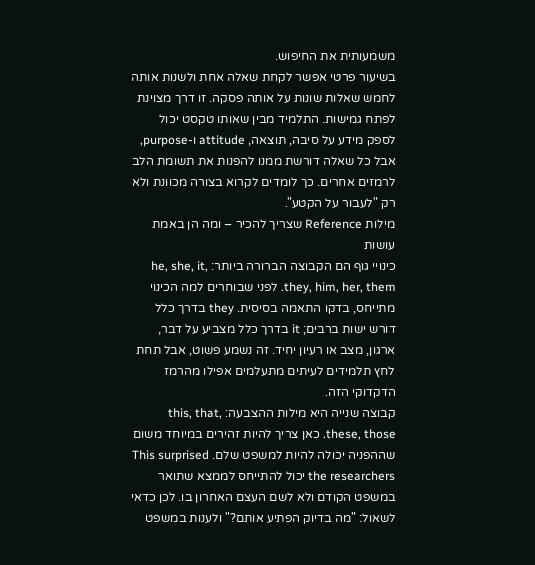משמעותית את החיפוש.
בשיעור פרטי אפשר לקחת שאלה אחת ולשנות אותה לחמש שאלות שונות על אותה פסקה. זו דרך מצוינת לפתח גמישות. התלמיד מבין שאותו טקסט יכול לספק מידע על סיבה, תוצאה, attitude ו-purpose, אבל כל שאלה דורשת ממנו להפנות את תשומת הלב לרמזים אחרים. כך לומדים לקרוא בצורה מכוונת ולא רק "לעבור על הקטע".
מילות Reference שצריך להכיר – ומה הן באמת עושות
כינויי גוף הם הקבוצה הברורה ביותר: he, she, it, they, him, her, them. לפני שבוחרים למה הכינוי מתייחס, בדקו התאמה בסיסית. they בדרך כלל דורש ישות ברבים; it בדרך כלל מצביע על דבר, ארגון, מצב או רעיון יחיד. זה נשמע פשוט, אבל תחת לחץ תלמידים לעיתים מתעלמים אפילו מהרמז הדקדוקי הזה.
קבוצה שנייה היא מילות ההצבעה: this, that, these, those. כאן צריך להיות זהירים במיוחד משום שההפניה יכולה להיות למשפט שלם. This surprised the researchers יכול להתייחס לממצא שתואר במשפט הקודם ולא לשם העצם האחרון בו. לכן כדאי לשאול: "מה בדיוק הפתיע אותם?" ולענות במשפט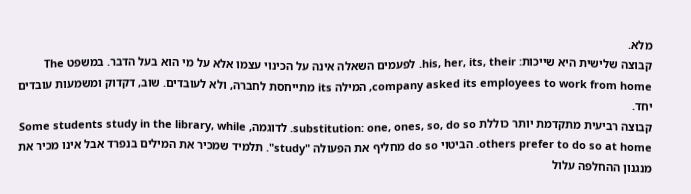מלא.
קבוצה שלישית היא שייכות: his, her, its, their. לפעמים השאלה אינה על הכינוי עצמו אלא על מי הוא בעל הדבר. במשפט The company asked its employees to work from home, המילה its מתייחסת לחברה, ולא לעובדים. שוב, דקדוק ומשמעות עובדים יחד.
קבוצה רביעית מתקדמת יותר כוללת substitution: one, ones, so, do so. לדוגמה, Some students study in the library, while others prefer to do so at home. הביטוי do so מחליף את הפעולה "study". תלמיד שמכיר את המילים בנפרד אבל אינו מכיר את מנגנון ההחלפה עלול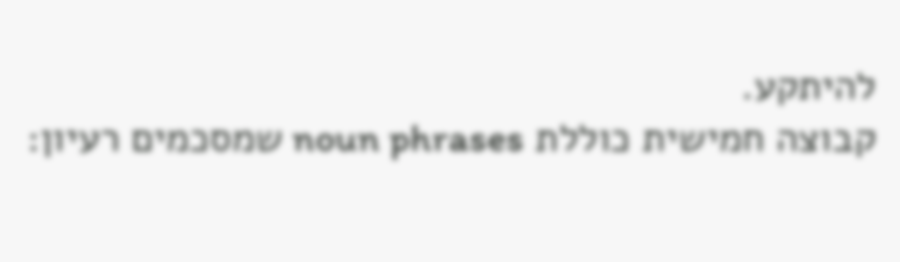להיתקע.
קבוצה חמישית כוללת noun phrases שמסכמים רעיון: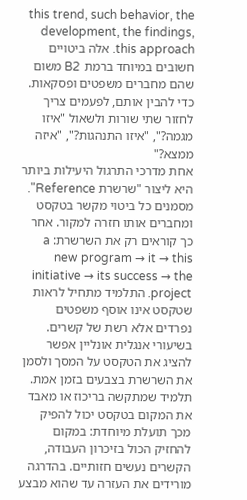this trend, such behavior, the development, the findings, this approach. אלה ביטויים חשובים במיוחד ברמת B2 משום שהם מחברים משפטים ופסקאות. כדי להבין אותם, לפעמים צריך לחזור שתי שורות ולשאול "איזו מגמה?", "איזו התנהגות?", "איזה ממצא?"
אחת מדרכי התרגול היעילות ביותר היא ליצור "שרשרת Reference". מסמנים כל ביטוי מקשר בטקסט ומחברים אותו חזרה למקור. אחר כך קוראים רק את השרשרת: a new program → it → this initiative → its success → the project. התלמיד מתחיל לראות שטקסט אינו אוסף משפטים נפרדים אלא רשת של קשרים.
בשיעורי אנגלית אונליין אפשר להציג את הטקסט על המסך ולסמן את השרשרת בצבעים בזמן אמת. תלמיד שמתקשה בריכוז או מאבד את המקום בטקסט יכול להפיק מכך תועלת מיוחדת: במקום להחזיק הכול בזיכרון העבודה, הקשרים נעשים חזותיים. בהדרגה מורידים את העזרה עד שהוא מבצע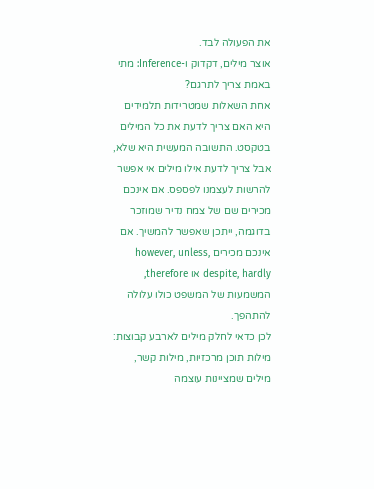את הפעולה לבד.
אוצר מילים, דקדוק ו-Inference: מתי באמת צריך לתרגם?
אחת השאלות שמטרידות תלמידים היא האם צריך לדעת את כל המילים בטקסט. התשובה המעשית היא שלא, אבל צריך לדעת אילו מילים אי אפשר להרשות לעצמנו לפספס. אם אינכם מכירים שם של צמח נדיר שמוזכר בדוגמה, ייתכן שאפשר להמשיך. אם אינכם מכירים however, unless, despite, hardly או therefore, המשמעות של המשפט כולו עלולה להתהפך.
לכן כדאי לחלק מילים לארבע קבוצות: מילות תוכן מרכזיות, מילות קשר, מילים שמציינות עוצמה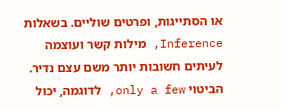או הסתייגות, ופרטים שוליים. בשאלות Inference, מילות קשר ועוצמה לעיתים חשובות יותר משם עצם נדיר. הביטוי only a few, לדוגמה, יכול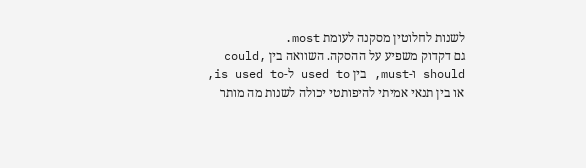לשנות לחלוטין מסקנה לעומת most.
גם דקדוק משפיע על ההסקה. השוואה בין could, should ו-must, בין used to ל-is used to, או בין תנאי אמיתי להיפותטי יכולה לשנות מה מותר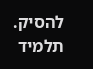להסיק. תלמיד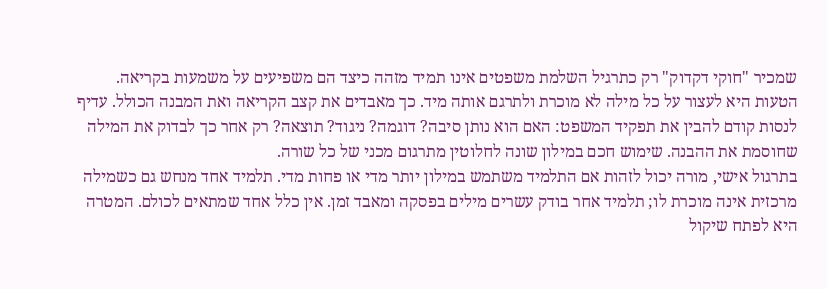שמכיר "חוקי דקדוק" רק כתרגיל השלמת משפטים אינו תמיד מזהה כיצד הם משפיעים על משמעות בקריאה.
הטעות היא לעצור על כל מילה לא מוכרת ולתרגם אותה מיד. כך מאבדים את קצב הקריאה ואת המבנה הכולל. עדיף לנסות קודם להבין את תפקיד המשפט: האם הוא נותן סיבה? דוגמה? ניגוד? תוצאה? רק אחר כך לבדוק את המילה שחוסמת את ההבנה. שימוש חכם במילון שונה לחלוטין מתרגום מכני של כל שורה.
בתרגול אישי, מורה יכול לזהות אם התלמיד משתמש במילון יותר מדי או פחות מדי. תלמיד אחד מנחש גם כשמילה מרכזית אינה מוכרת לו; תלמיד אחר בודק עשרים מילים בפסקה ומאבד זמן. אין כלל אחד שמתאים לכולם. המטרה היא לפתח שיקול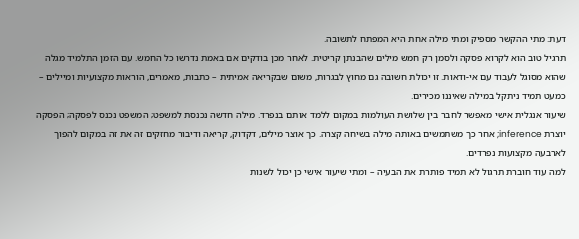דעת: מתי ההקשר מספיק ומתי מילה אחת היא המפתח לתשובה.
תרגיל טוב הוא לקרוא פסקה ולסמן רק חמש מילים שהבנתן קריטית. לאחר מכן בודקים אם באמת נדרשו כל החמש. עם הזמן התלמיד מגלה שהוא מסוגל לעבוד עם אי-ודאות. זו יכולת חשובה גם מחוץ לבגרות, משום שבקריאה אמיתית – כתבות, מאמרים, הוראות מקצועיות ומיילים – כמעט תמיד ניתקל במילה שאיננו מכירים.
שיעור אנגלית אישי מאפשר לחבר בין שלושת העולמות במקום ללמד אותם בנפרד. מילה חדשה נכנסת למשפט; המשפט נכנס לפסקה; הפסקה יוצרת inference; אחר כך משתמשים באותה מילה בשיחה קצרה. כך אוצר מילים, דקדוק, קריאה ודיבור מחזקים זה את זה במקום להפוך לארבעה מקצועות נפרדים.
למה עוד חוברת תרגול לא תמיד פותרת את הבעיה – ומתי שיעור אישי כן יכול לשנות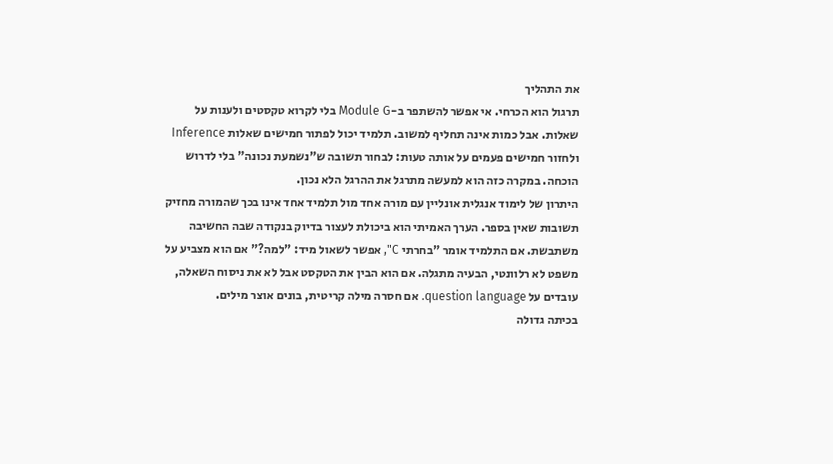את התהליך
תרגול הוא הכרחי. אי אפשר להשתפר ב-Module G בלי לקרוא טקסטים ולענות על שאלות. אבל כמות אינה תחליף למשוב. תלמיד יכול לפתור חמישים שאלות Inference ולחזור חמישים פעמים על אותה טעות: לבחור תשובה ש"נשמעת נכונה" בלי לדרוש הוכחה. במקרה כזה הוא למעשה מתרגל את ההרגל הלא נכון.
היתרון של לימוד אנגלית אונליין עם מורה אחד מול תלמיד אחד אינו בכך שהמורה מחזיק תשובות שאין בספר. הערך האמיתי הוא ביכולת לעצור בדיוק בנקודה שבה החשיבה משתבשת. אם התלמיד אומר "בחרתי C", אפשר לשאול מיד: "למה?" אם הוא מצביע על משפט לא רלוונטי, הבעיה מתגלה. אם הוא הבין את הטקסט אבל לא את ניסוח השאלה, עובדים על question language. אם חסרה מילה קריטית, בונים אוצר מילים.
בכיתה גדולה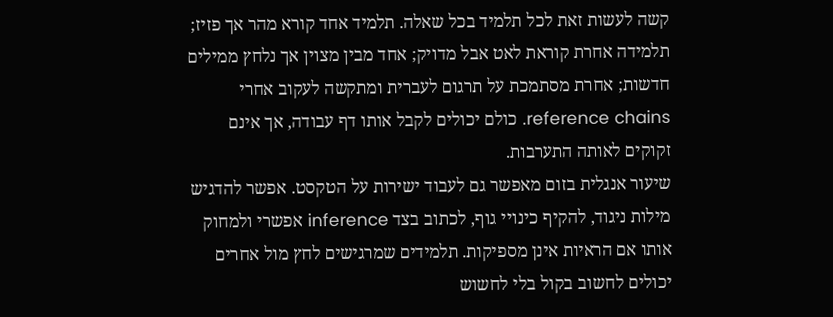קשה לעשות זאת לכל תלמיד בכל שאלה. תלמיד אחד קורא מהר אך פזיז; תלמידה אחרת קוראת לאט אבל מדויק; אחד מבין מצוין אך נלחץ ממילים חדשות; אחרת מסתמכת על תרגום לעברית ומתקשה לעקוב אחרי reference chains. כולם יכולים לקבל אותו דף עבודה, אך אינם זקוקים לאותה התערבות.
שיעור אנגלית בזום מאפשר גם לעבוד ישירות על הטקסט. אפשר להדגיש מילות ניגוד, להקיף כינויי גוף, לכתוב בצד inference אפשרי ולמחוק אותו אם הראיות אינן מספיקות. תלמידים שמרגישים לחץ מול אחרים יכולים לחשוב בקול בלי לחשוש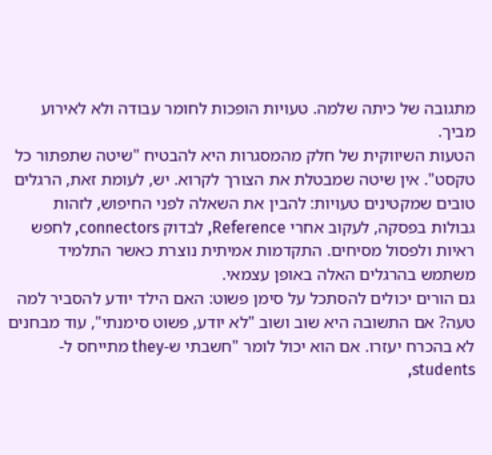מתגובה של כיתה שלמה. טעויות הופכות לחומר עבודה ולא לאירוע מביך.
הטעות השיווקית של חלק מהמסגרות היא להבטיח "שיטה שתפתור כל טקסט". אין שיטה שמבטלת את הצורך לקרוא. יש, לעומת זאת, הרגלים טובים שמקטינים טעויות: להבין את השאלה לפני החיפוש, לזהות גבולות בפסקה, לעקוב אחרי Reference, לבדוק connectors, לחפש ראיות ולפסול מסיחים. התקדמות אמיתית נוצרת כאשר התלמיד משתמש בהרגלים האלה באופן עצמאי.
גם הורים יכולים להסתכל על סימן פשוט: האם הילד יודע להסביר למה טעה? אם התשובה היא שוב ושוב "לא יודע, פשוט סימנתי", עוד מבחנים לא בהכרח יעזרו. אם הוא יכול לומר "חשבתי ש-they מתייחס ל-students,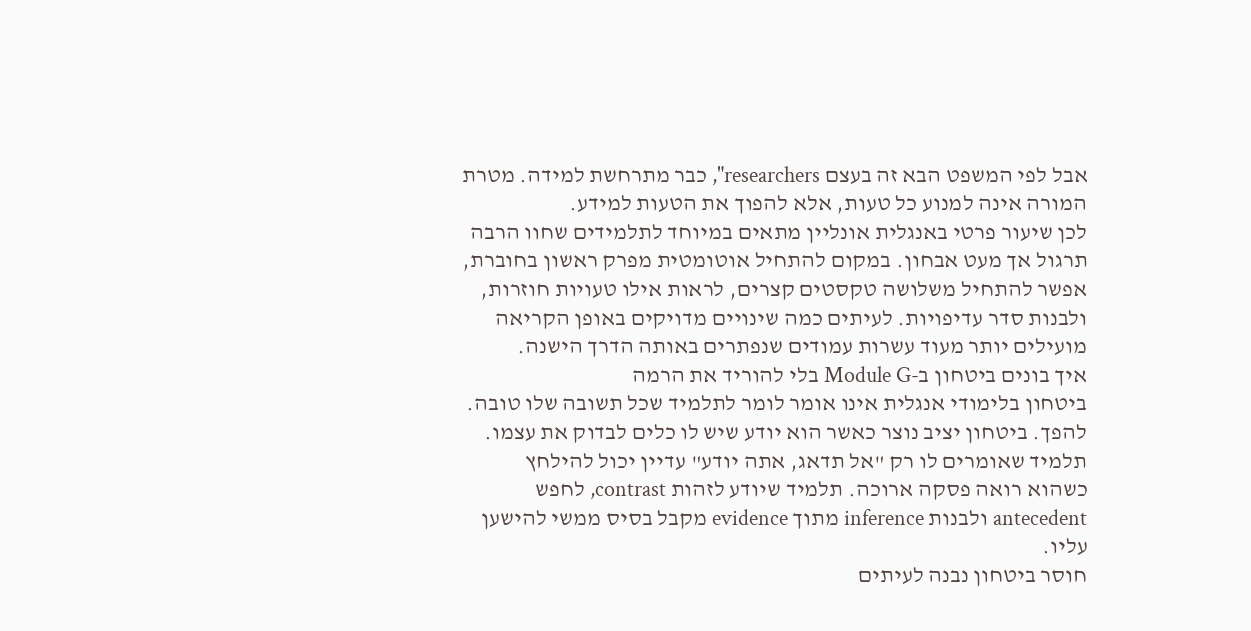אבל לפי המשפט הבא זה בעצם researchers", כבר מתרחשת למידה. מטרת המורה אינה למנוע כל טעות, אלא להפוך את הטעות למידע.
לכן שיעור פרטי באנגלית אונליין מתאים במיוחד לתלמידים שחוו הרבה תרגול אך מעט אבחון. במקום להתחיל אוטומטית מפרק ראשון בחוברת, אפשר להתחיל משלושה טקסטים קצרים, לראות אילו טעויות חוזרות, ולבנות סדר עדיפויות. לעיתים כמה שינויים מדויקים באופן הקריאה מועילים יותר מעוד עשרות עמודים שנפתרים באותה הדרך הישנה.
איך בונים ביטחון ב-Module G בלי להוריד את הרמה
ביטחון בלימודי אנגלית אינו אומר לומר לתלמיד שכל תשובה שלו טובה. להפך. ביטחון יציב נוצר כאשר הוא יודע שיש לו כלים לבדוק את עצמו. תלמיד שאומרים לו רק "אל תדאג, אתה יודע" עדיין יכול להילחץ כשהוא רואה פסקה ארוכה. תלמיד שיודע לזהות contrast, לחפש antecedent ולבנות inference מתוך evidence מקבל בסיס ממשי להישען עליו.
חוסר ביטחון נבנה לעיתים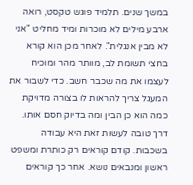במשך שנים. תלמיד פוגש טקסט, רואה ארבע מילים לא מוכרות ומיד מחליט "אני לא מבין אנגלית". לאחר מכן הוא קורא בחצי תשומת לב, מוותר מהר ומוכיח לעצמו את מה שכבר חשב. כדי לשבור את המעגל צריך להראות לו בצורה מדויקת כמה הוא כן הבין ומה בדיוק חסם אותו.
דרך טובה לעשות זאת היא עבודה בשכבות. קודם קוראים רק כותרת ומשפט ראשון ומנבאים נושא. אחר כך קוראים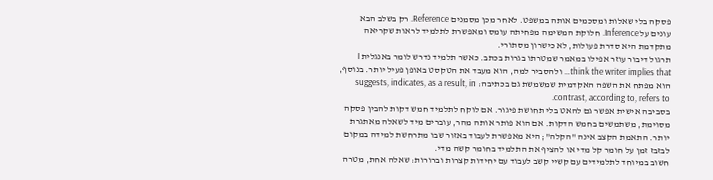פסקה בלי שאלות ומסכמים אותה במשפט. לאחר מכן מסמנים Reference. רק בשלב הבא עונים על Inference. חלוקת המשימה מפחיתה עומס ומאפשרת לתלמיד לראות שקריאה מתקדמת היא סדרת פעולות, לא כישרון מסתורי.
תרגול דיבור עוזר אפילו במאמר שמטרתו בגרות בכתב. כאשר תלמיד נדרש לומר באנגלית I think the writer implies that… ולהסביר למה, הוא מעבד את הטקסט באופן פעיל יותר. בנוסף, הוא מפתח את השפה האקדמית שמשמשת גם בכתיבה: suggests, indicates, as a result, in contrast, according to, refers to.
בסביבה אישית אפשר גם להאט בלי תחושת פיגור. אם לוקח לתלמיד חמש דקות להבין פסקה מסוימת, משתמשים בחמש הדקות. אם הוא פותר אותה מהר, עוברים מיד לשאלה מאתגרת יותר. התאמת הקצב אינה "הקלה"; היא מאפשרת לעבוד באזור שבו מתרחשת למידה במקום לבזבז זמן על חומר קל מדי או להציף את התלמיד בחומר קשה מדי.
חשוב במיוחד לתלמידים עם קשיי קשב לעבוד עם יחידות קצרות וברורות: שאלה אחת, מטרה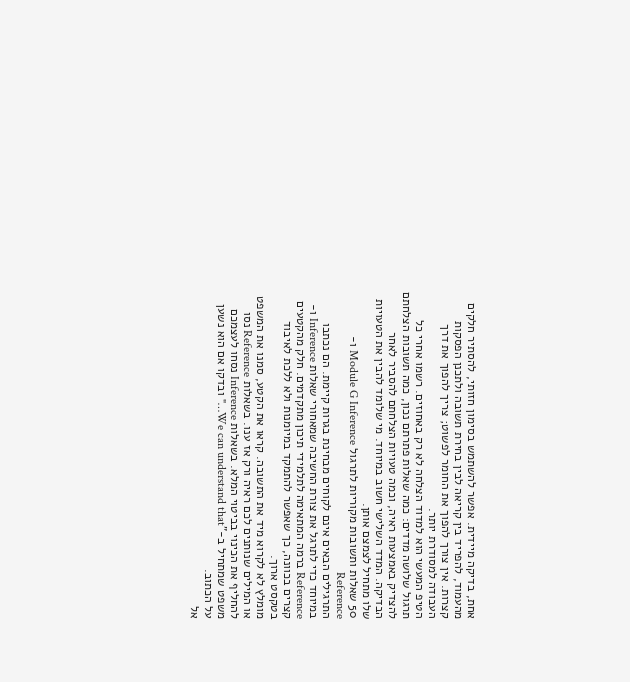אחת, בדיקה מיידית. אפשר להשתמש בסימון חזותי, להסתיר חלקים מהעמוד, להפריד בין קריאה לבין בחירת תשובה ולתכנן הפסקות קצרות. אין צורך להפוך את החומר לפשוט; צריך להפוך את דרך העבודה למסודרת יותר.
הטיפ המעשי הוא למדוד הצלחה לא רק באחוזים. רשמו אחרי כל תרגול שלושה מדדים: כמה שאלות פתרתם נכון, כמה תשובות הצלחתם להצדיק באמצעות ראיה, וכמה טעויות הצלחתם להסביר לאחר הבדיקה. המדד השלישי חשוב במיוחד. מי שלומד להבין את הטעויות שלו מתחיל לצמצם אותן.
50 שאלות ותשובות מקוריות לתרגול Module G Inference ו-Reference
התרגילים הבאים אינם לקוחים מבחינת בגרות קיימת. הם נכתבו במיוחד כדי לתרגל את צורת החשיבה שמאחורי שאלות Inference ו-Reference ברמה המתאימה לתלמידי תיכון מתקדמים. חלק מהקטעים קצרים בכוונה, כך שאפשר להתמקד במיומנות ולא ללכת לאיבוד בטקסט ארוך.
מומלץ לא לקרוא מיד את התשובה. קראו את הקטע, סמנו את המשפט או המילים שנותנים לכם ראיה ורק אז ענו. בשאלות Reference נסו להחליף את הכינוי בביטוי המלא. בשאלות Inference נסחו לעצמכם משפט שמתחיל ב-"We can understand that…" ובדקו אם הוא נשען על הכתוב.
אל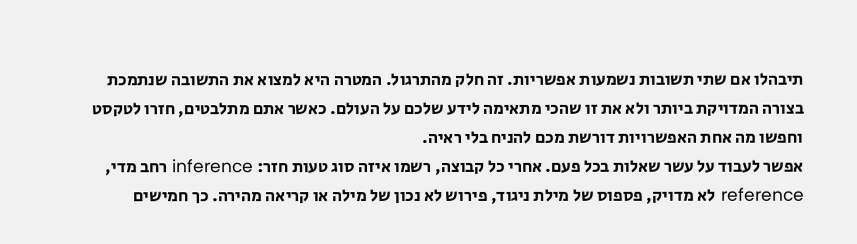תיבהלו אם שתי תשובות נשמעות אפשריות. זה חלק מהתרגול. המטרה היא למצוא את התשובה שנתמכת בצורה המדויקת ביותר ולא את זו שהכי מתאימה לידע שלכם על העולם. כאשר אתם מתלבטים, חזרו לטקסט וחפשו מה אחת האפשרויות דורשת מכם להניח בלי ראיה.
אפשר לעבוד על עשר שאלות בכל פעם. אחרי כל קבוצה, רשמו איזה סוג טעות חזר: inference רחב מדי, reference לא מדויק, פספוס של מילת ניגוד, פירוש לא נכון של מילה או קריאה מהירה. כך חמישים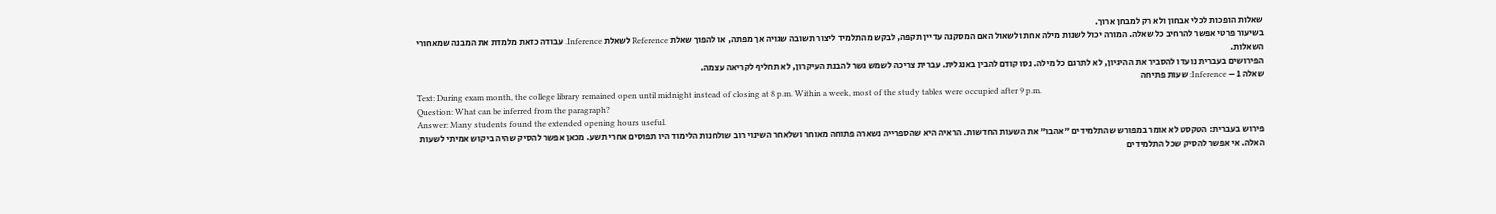שאלות הופכות לכלי אבחון ולא רק למבחן ארוך.
בשיעור פרטי אפשר להרחיב כל שאלה. המורה יכול לשנות מילה אחת ולשאול האם המסקנה עדיין תקפה, לבקש מהתלמיד ליצור תשובה שגויה אך מפתה, או להפוך שאלת Reference לשאלת Inference. עבודה כזאת מלמדת את המבנה שמאחורי השאלות.
הפירושים בעברית נועדו להסביר את ההיגיון, לא לתרגם כל מילה. נסו קודם להבין באנגלית. עברית צריכה לשמש גשר להבנת העיקרון, לא תחליף לקריאה עצמה.
שאלה 1 – Inference: שעות פתיחה
Text: During exam month, the college library remained open until midnight instead of closing at 8 p.m. Within a week, most of the study tables were occupied after 9 p.m.
Question: What can be inferred from the paragraph?
Answer: Many students found the extended opening hours useful.
פירוש בעברית: הטקסט לא אומר במפורש שהתלמידים "אהבו" את השעות החדשות. הראיה היא שהספרייה נשארה פתוחה מאוחר ושלאחר השינוי רוב שולחנות הלימוד היו תפוסים אחרי תשע. מכאן אפשר להסיק שהיה ביקוש אמיתי לשעות האלה. אי אפשר להסיק שכל התלמידים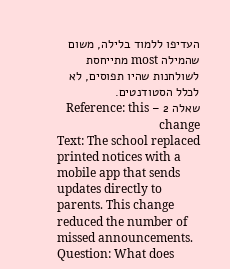העדיפו ללמוד בלילה, משום שהמילה most מתייחסת לשולחנות שהיו תפוסים, לא לכלל הסטודנטים.
שאלה 2 – Reference: this change
Text: The school replaced printed notices with a mobile app that sends updates directly to parents. This change reduced the number of missed announcements.
Question: What does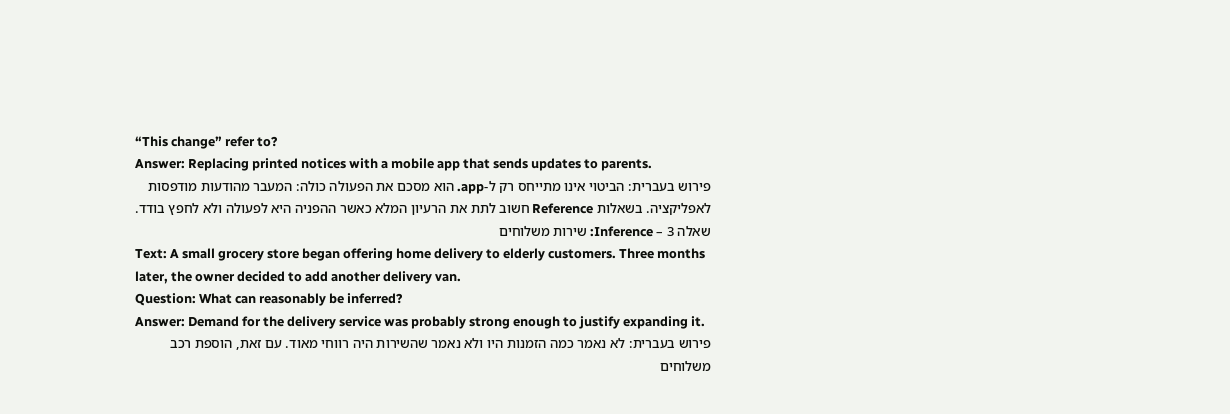“This change” refer to?
Answer: Replacing printed notices with a mobile app that sends updates to parents.
פירוש בעברית: הביטוי אינו מתייחס רק ל-app. הוא מסכם את הפעולה כולה: המעבר מהודעות מודפסות לאפליקציה. בשאלות Reference חשוב לתת את הרעיון המלא כאשר ההפניה היא לפעולה ולא לחפץ בודד.
שאלה 3 – Inference: שירות משלוחים
Text: A small grocery store began offering home delivery to elderly customers. Three months later, the owner decided to add another delivery van.
Question: What can reasonably be inferred?
Answer: Demand for the delivery service was probably strong enough to justify expanding it.
פירוש בעברית: לא נאמר כמה הזמנות היו ולא נאמר שהשירות היה רווחי מאוד. עם זאת, הוספת רכב משלוחים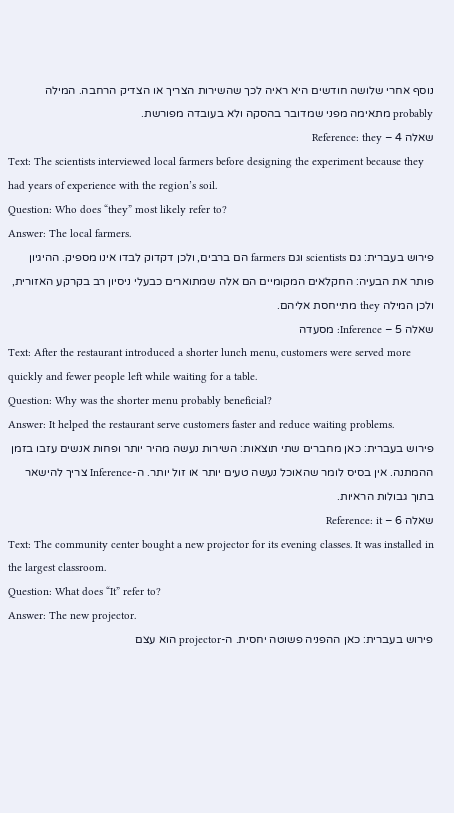נוסף אחרי שלושה חודשים היא ראיה לכך שהשירות הצריך או הצדיק הרחבה. המילה probably מתאימה מפני שמדובר בהסקה ולא בעובדה מפורשת.
שאלה 4 – Reference: they
Text: The scientists interviewed local farmers before designing the experiment because they had years of experience with the region’s soil.
Question: Who does “they” most likely refer to?
Answer: The local farmers.
פירוש בעברית: גם scientists וגם farmers הם ברבים, ולכן דקדוק לבדו אינו מספיק. ההיגיון פותר את הבעיה: החקלאים המקומיים הם אלה שמתוארים כבעלי ניסיון רב בקרקע האזורית, ולכן המילה they מתייחסת אליהם.
שאלה 5 – Inference: מסעדה
Text: After the restaurant introduced a shorter lunch menu, customers were served more quickly and fewer people left while waiting for a table.
Question: Why was the shorter menu probably beneficial?
Answer: It helped the restaurant serve customers faster and reduce waiting problems.
פירוש בעברית: כאן מחברים שתי תוצאות: השירות נעשה מהיר יותר ופחות אנשים עזבו בזמן ההמתנה. אין בסיס לומר שהאוכל נעשה טעים יותר או זול יותר. ה-Inference צריך להישאר בתוך גבולות הראיות.
שאלה 6 – Reference: it
Text: The community center bought a new projector for its evening classes. It was installed in the largest classroom.
Question: What does “It” refer to?
Answer: The new projector.
פירוש בעברית: כאן ההפניה פשוטה יחסית. ה-projector הוא עצם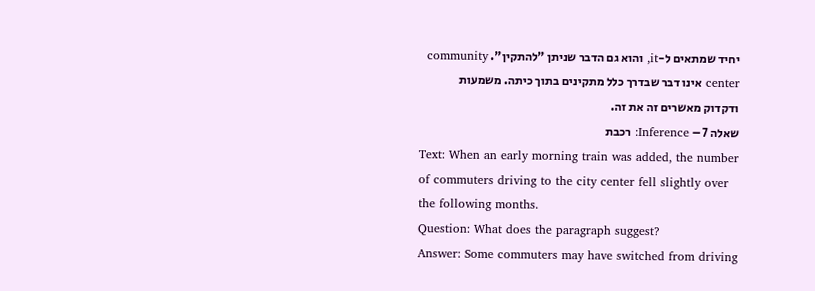יחיד שמתאים ל-it, והוא גם הדבר שניתן "להתקין". community center אינו דבר שבדרך כלל מתקינים בתוך כיתה. משמעות ודקדוק מאשרים זה את זה.
שאלה 7 – Inference: רכבת
Text: When an early morning train was added, the number of commuters driving to the city center fell slightly over the following months.
Question: What does the paragraph suggest?
Answer: Some commuters may have switched from driving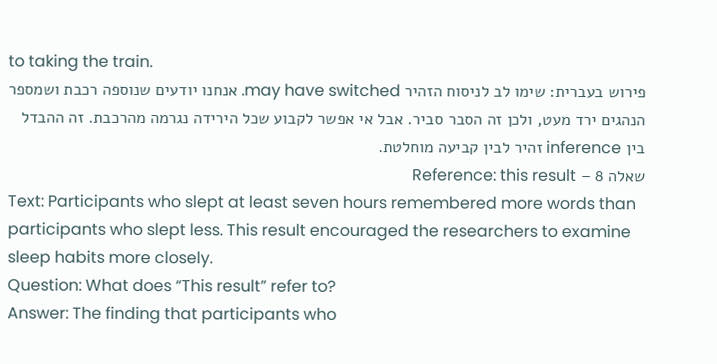to taking the train.
פירוש בעברית: שימו לב לניסוח הזהיר may have switched. אנחנו יודעים שנוספה רכבת ושמספר הנהגים ירד מעט, ולכן זה הסבר סביר. אבל אי אפשר לקבוע שכל הירידה נגרמה מהרכבת. זה ההבדל בין inference זהיר לבין קביעה מוחלטת.
שאלה 8 – Reference: this result
Text: Participants who slept at least seven hours remembered more words than participants who slept less. This result encouraged the researchers to examine sleep habits more closely.
Question: What does “This result” refer to?
Answer: The finding that participants who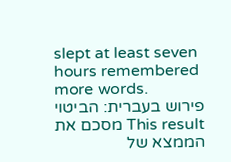slept at least seven hours remembered more words.
פירוש בעברית: הביטוי This result מסכם את הממצא של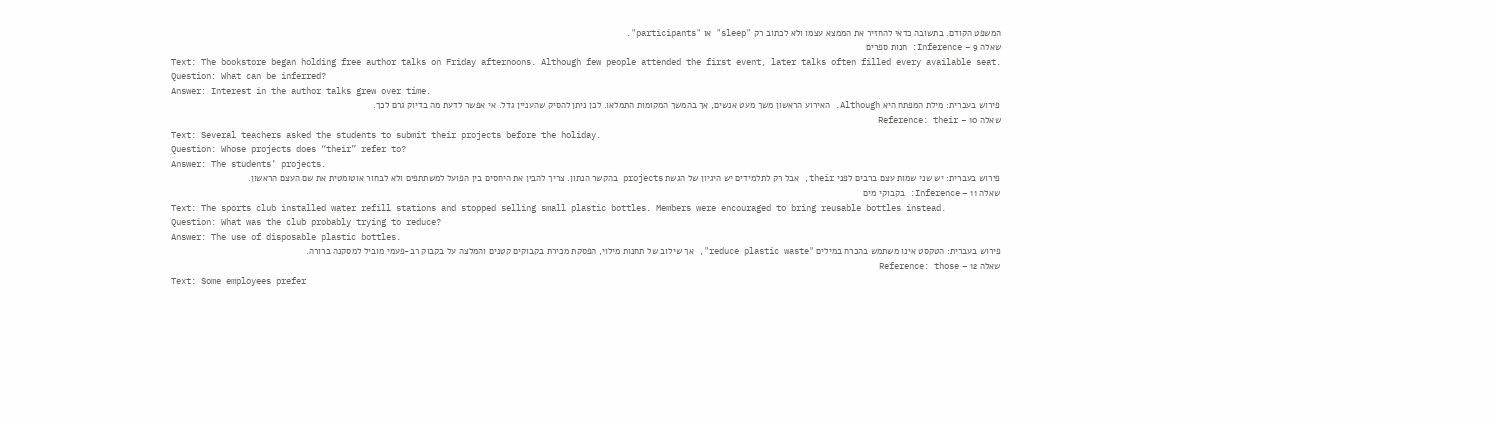המשפט הקודם. בתשובה כדאי להחזיר את הממצא עצמו ולא לכתוב רק "sleep" או "participants".
שאלה 9 – Inference: חנות ספרים
Text: The bookstore began holding free author talks on Friday afternoons. Although few people attended the first event, later talks often filled every available seat.
Question: What can be inferred?
Answer: Interest in the author talks grew over time.
פירוש בעברית: מילת המפתח היא Although. האירוע הראשון משך מעט אנשים, אך בהמשך המקומות התמלאו. לכן ניתן להסיק שהעניין גדל. אי אפשר לדעת מה בדיוק גרם לכך.
שאלה 10 – Reference: their
Text: Several teachers asked the students to submit their projects before the holiday.
Question: Whose projects does “their” refer to?
Answer: The students’ projects.
פירוש בעברית: יש שני שמות עצם ברבים לפני their, אבל רק לתלמידים יש היגיון של הגשת projects בהקשר הנתון. צריך להבין את היחסים בין הפועל למשתתפים ולא לבחור אוטומטית את שם העצם הראשון.
שאלה 11 – Inference: בקבוקי מים
Text: The sports club installed water refill stations and stopped selling small plastic bottles. Members were encouraged to bring reusable bottles instead.
Question: What was the club probably trying to reduce?
Answer: The use of disposable plastic bottles.
פירוש בעברית: הטקסט אינו משתמש בהכרח במילים "reduce plastic waste", אך שילוב של תחנות מילוי, הפסקת מכירת בקבוקים קטנים והמלצה על בקבוק רב-פעמי מוביל למסקנה ברורה.
שאלה 12 – Reference: those
Text: Some employees prefer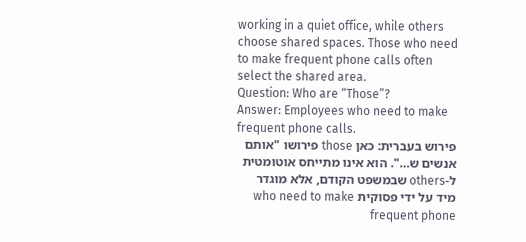working in a quiet office, while others choose shared spaces. Those who need to make frequent phone calls often select the shared area.
Question: Who are “Those”?
Answer: Employees who need to make frequent phone calls.
פירוש בעברית: כאן those פירושו "אותם אנשים ש…". הוא אינו מתייחס אוטומטית ל-others שבמשפט הקודם, אלא מוגדר מיד על ידי פסוקית who need to make frequent phone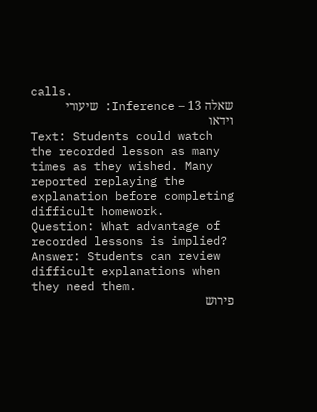calls.
שאלה 13 – Inference: שיעורי וידאו
Text: Students could watch the recorded lesson as many times as they wished. Many reported replaying the explanation before completing difficult homework.
Question: What advantage of recorded lessons is implied?
Answer: Students can review difficult explanations when they need them.
פירוש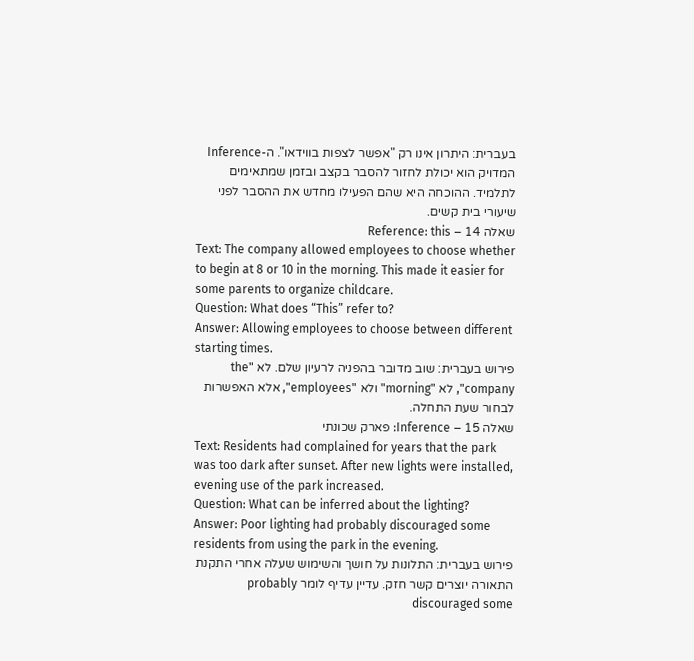בעברית: היתרון אינו רק "אפשר לצפות בווידאו". ה-Inference המדויק הוא יכולת לחזור להסבר בקצב ובזמן שמתאימים לתלמיד. ההוכחה היא שהם הפעילו מחדש את ההסבר לפני שיעורי בית קשים.
שאלה 14 – Reference: this
Text: The company allowed employees to choose whether to begin at 8 or 10 in the morning. This made it easier for some parents to organize childcare.
Question: What does “This” refer to?
Answer: Allowing employees to choose between different starting times.
פירוש בעברית: שוב מדובר בהפניה לרעיון שלם. לא "the company", לא "morning" ולא "employees", אלא האפשרות לבחור שעת התחלה.
שאלה 15 – Inference: פארק שכונתי
Text: Residents had complained for years that the park was too dark after sunset. After new lights were installed, evening use of the park increased.
Question: What can be inferred about the lighting?
Answer: Poor lighting had probably discouraged some residents from using the park in the evening.
פירוש בעברית: התלונות על חושך והשימוש שעלה אחרי התקנת התאורה יוצרים קשר חזק. עדיין עדיף לומר probably discouraged some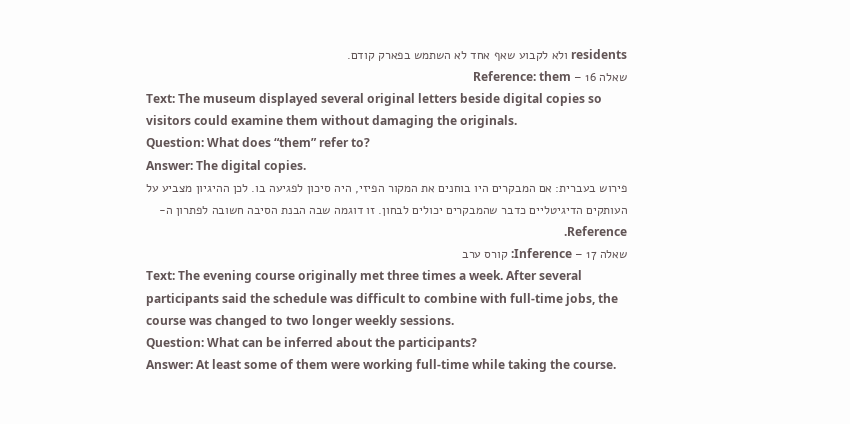residents ולא לקבוע שאף אחד לא השתמש בפארק קודם.
שאלה 16 – Reference: them
Text: The museum displayed several original letters beside digital copies so visitors could examine them without damaging the originals.
Question: What does “them” refer to?
Answer: The digital copies.
פירוש בעברית: אם המבקרים היו בוחנים את המקור הפיזי, היה סיכון לפגיעה בו. לכן ההיגיון מצביע על העותקים הדיגיטליים כדבר שהמבקרים יכולים לבחון. זו דוגמה שבה הבנת הסיבה חשובה לפתרון ה-Reference.
שאלה 17 – Inference: קורס ערב
Text: The evening course originally met three times a week. After several participants said the schedule was difficult to combine with full-time jobs, the course was changed to two longer weekly sessions.
Question: What can be inferred about the participants?
Answer: At least some of them were working full-time while taking the course.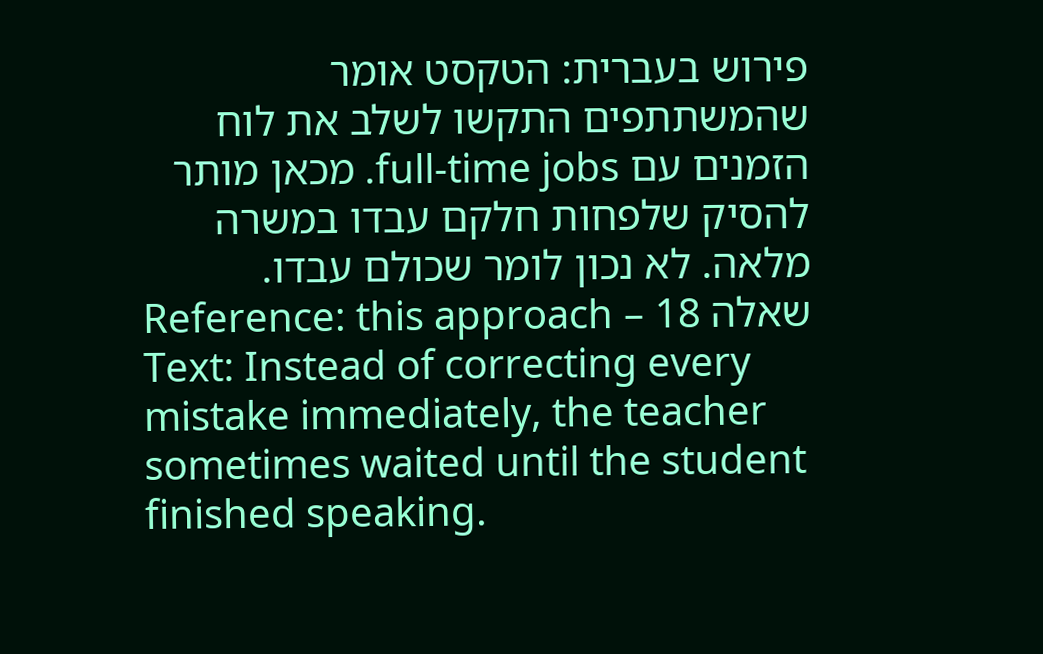פירוש בעברית: הטקסט אומר שהמשתתפים התקשו לשלב את לוח הזמנים עם full-time jobs. מכאן מותר להסיק שלפחות חלקם עבדו במשרה מלאה. לא נכון לומר שכולם עבדו.
שאלה 18 – Reference: this approach
Text: Instead of correcting every mistake immediately, the teacher sometimes waited until the student finished speaking.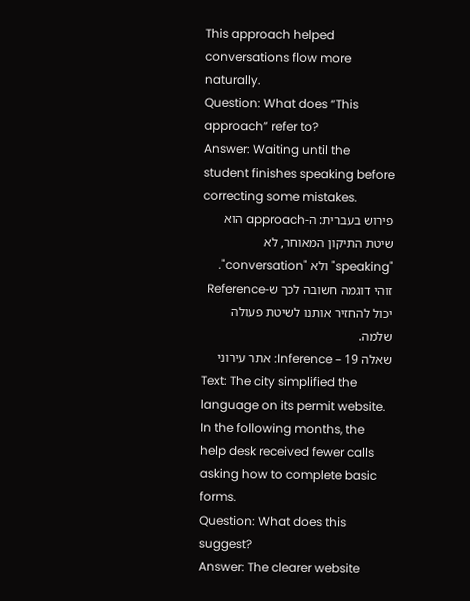This approach helped conversations flow more naturally.
Question: What does “This approach” refer to?
Answer: Waiting until the student finishes speaking before correcting some mistakes.
פירוש בעברית: ה-approach הוא שיטת התיקון המאוחר, לא "speaking" ולא "conversation". זוהי דוגמה חשובה לכך ש-Reference יכול להחזיר אותנו לשיטת פעולה שלמה.
שאלה 19 – Inference: אתר עירוני
Text: The city simplified the language on its permit website. In the following months, the help desk received fewer calls asking how to complete basic forms.
Question: What does this suggest?
Answer: The clearer website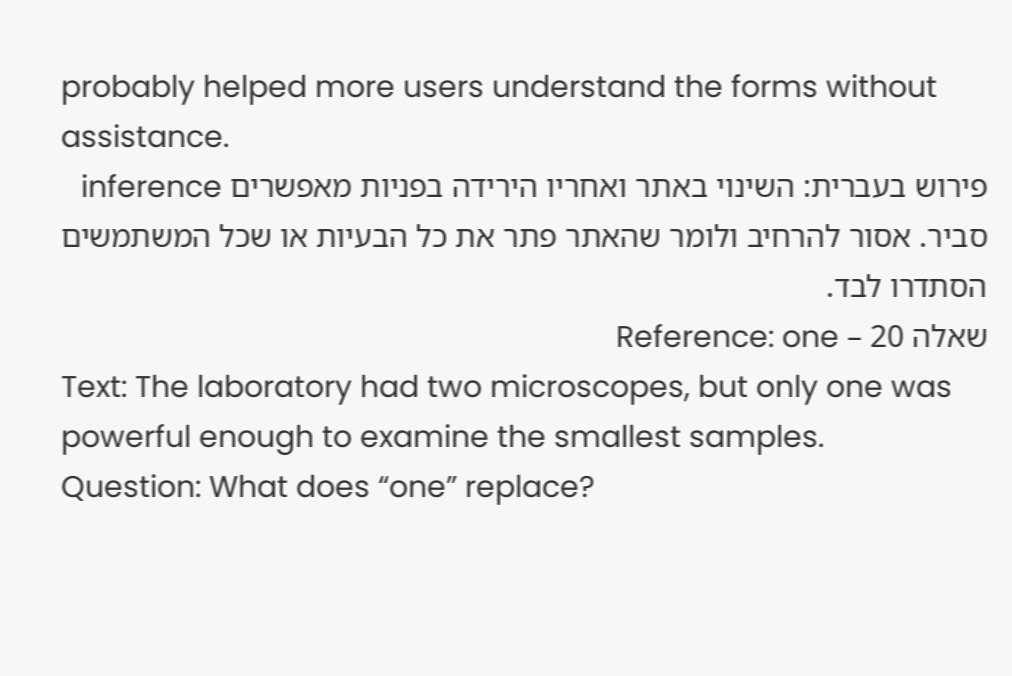probably helped more users understand the forms without assistance.
פירוש בעברית: השינוי באתר ואחריו הירידה בפניות מאפשרים inference סביר. אסור להרחיב ולומר שהאתר פתר את כל הבעיות או שכל המשתמשים הסתדרו לבד.
שאלה 20 – Reference: one
Text: The laboratory had two microscopes, but only one was powerful enough to examine the smallest samples.
Question: What does “one” replace?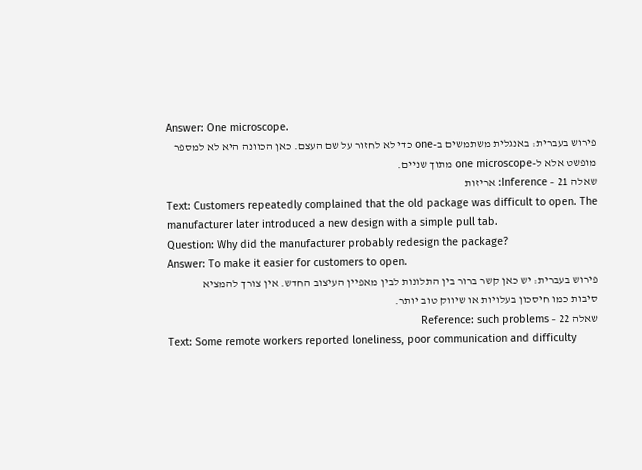Answer: One microscope.
פירוש בעברית: באנגלית משתמשים ב-one כדי לא לחזור על שם העצם. כאן הכוונה היא לא למספר מופשט אלא ל-one microscope מתוך שניים.
שאלה 21 – Inference: אריזות
Text: Customers repeatedly complained that the old package was difficult to open. The manufacturer later introduced a new design with a simple pull tab.
Question: Why did the manufacturer probably redesign the package?
Answer: To make it easier for customers to open.
פירוש בעברית: יש כאן קשר ברור בין התלונות לבין מאפיין העיצוב החדש. אין צורך להמציא סיבות כמו חיסכון בעלויות או שיווק טוב יותר.
שאלה 22 – Reference: such problems
Text: Some remote workers reported loneliness, poor communication and difficulty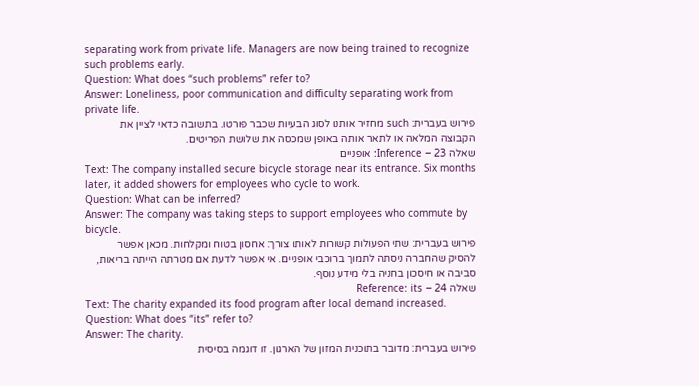separating work from private life. Managers are now being trained to recognize such problems early.
Question: What does “such problems” refer to?
Answer: Loneliness, poor communication and difficulty separating work from private life.
פירוש בעברית: such מחזיר אותנו לסוג הבעיות שכבר פורטו. בתשובה כדאי לציין את הקבוצה המלאה או לתאר אותה באופן שמכסה את שלושת הפריטים.
שאלה 23 – Inference: אופניים
Text: The company installed secure bicycle storage near its entrance. Six months later, it added showers for employees who cycle to work.
Question: What can be inferred?
Answer: The company was taking steps to support employees who commute by bicycle.
פירוש בעברית: שתי הפעולות קשורות לאותו צורך: אחסון בטוח ומקלחות. מכאן אפשר להסיק שהחברה ניסתה לתמוך ברוכבי אופניים. אי אפשר לדעת אם מטרתה הייתה בריאות, סביבה או חיסכון בחניה בלי מידע נוסף.
שאלה 24 – Reference: its
Text: The charity expanded its food program after local demand increased.
Question: What does “its” refer to?
Answer: The charity.
פירוש בעברית: מדובר בתוכנית המזון של הארגון. זו דוגמה בסיסית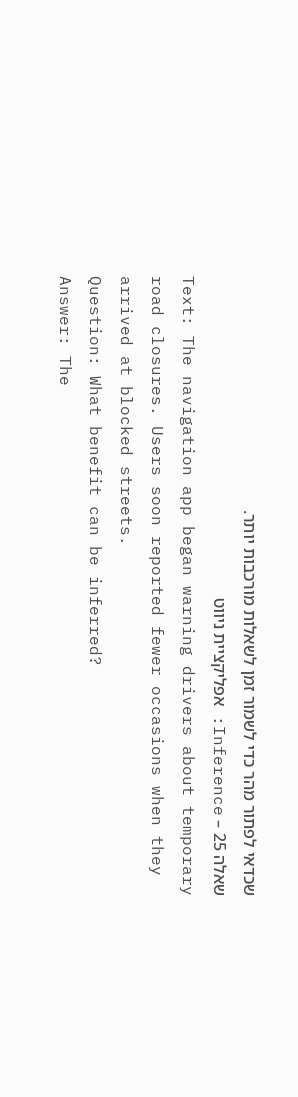שכדאי לפתור מהר כדי לשמור זמן לשאלות מורכבות יותר.
שאלה 25 – Inference: אפליקציית ניווט
Text: The navigation app began warning drivers about temporary road closures. Users soon reported fewer occasions when they arrived at blocked streets.
Question: What benefit can be inferred?
Answer: The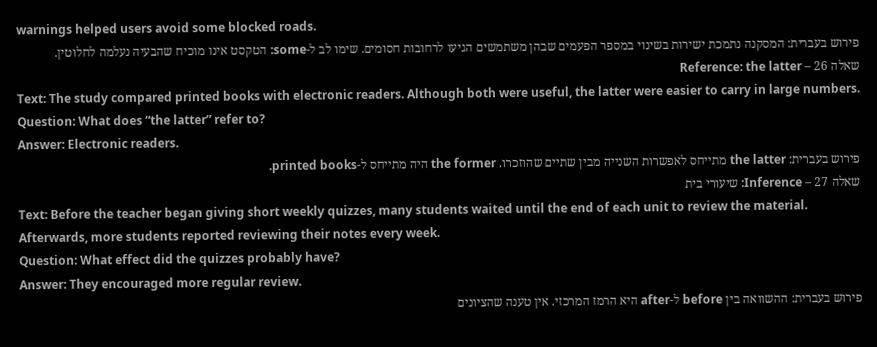warnings helped users avoid some blocked roads.
פירוש בעברית: המסקנה נתמכת ישירות בשינוי במספר הפעמים שבהן משתמשים הגיעו לרחובות חסומים. שימו לב ל-some: הטקסט אינו מוכיח שהבעיה נעלמה לחלוטין.
שאלה 26 – Reference: the latter
Text: The study compared printed books with electronic readers. Although both were useful, the latter were easier to carry in large numbers.
Question: What does “the latter” refer to?
Answer: Electronic readers.
פירוש בעברית: the latter מתייחס לאפשרות השנייה מבין שתיים שהוזכרו. the former היה מתייחס ל-printed books.
שאלה 27 – Inference: שיעורי בית
Text: Before the teacher began giving short weekly quizzes, many students waited until the end of each unit to review the material. Afterwards, more students reported reviewing their notes every week.
Question: What effect did the quizzes probably have?
Answer: They encouraged more regular review.
פירוש בעברית: ההשוואה בין before ל-after היא הרמז המרכזי. אין טענה שהציונים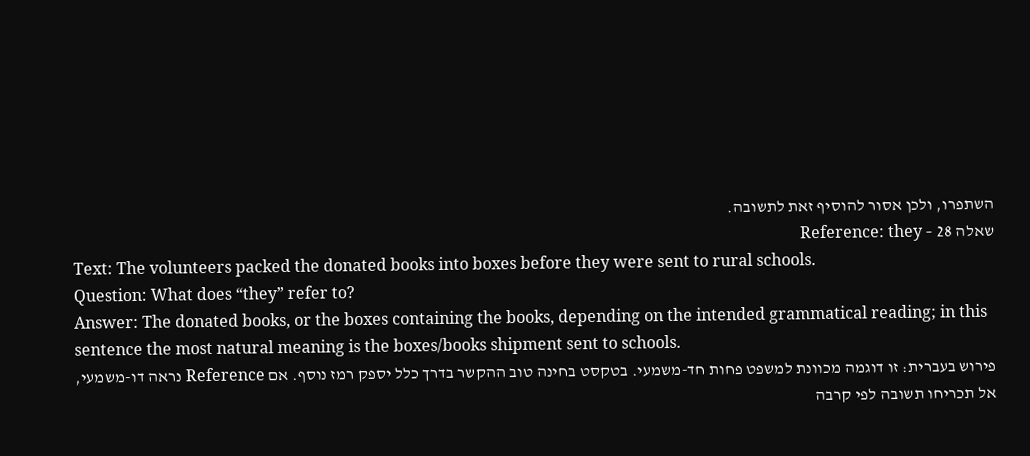השתפרו, ולכן אסור להוסיף זאת לתשובה.
שאלה 28 – Reference: they
Text: The volunteers packed the donated books into boxes before they were sent to rural schools.
Question: What does “they” refer to?
Answer: The donated books, or the boxes containing the books, depending on the intended grammatical reading; in this sentence the most natural meaning is the boxes/books shipment sent to schools.
פירוש בעברית: זו דוגמה מכוונת למשפט פחות חד-משמעי. בטקסט בחינה טוב ההקשר בדרך כלל יספק רמז נוסף. אם Reference נראה דו-משמעי, אל תכריחו תשובה לפי קרבה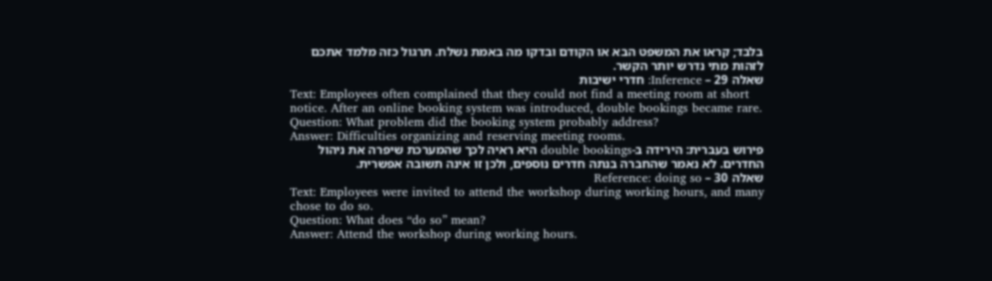בלבד; קראו את המשפט הבא או הקודם ובדקו מה באמת נשלח. תרגול כזה מלמד אתכם לזהות מתי נדרש יותר הקשר.
שאלה 29 – Inference: חדרי ישיבות
Text: Employees often complained that they could not find a meeting room at short notice. After an online booking system was introduced, double bookings became rare.
Question: What problem did the booking system probably address?
Answer: Difficulties organizing and reserving meeting rooms.
פירוש בעברית: הירידה ב-double bookings היא ראיה לכך שהמערכת שיפרה את ניהול החדרים. לא נאמר שהחברה בנתה חדרים נוספים, ולכן זו אינה תשובה אפשרית.
שאלה 30 – Reference: doing so
Text: Employees were invited to attend the workshop during working hours, and many chose to do so.
Question: What does “do so” mean?
Answer: Attend the workshop during working hours.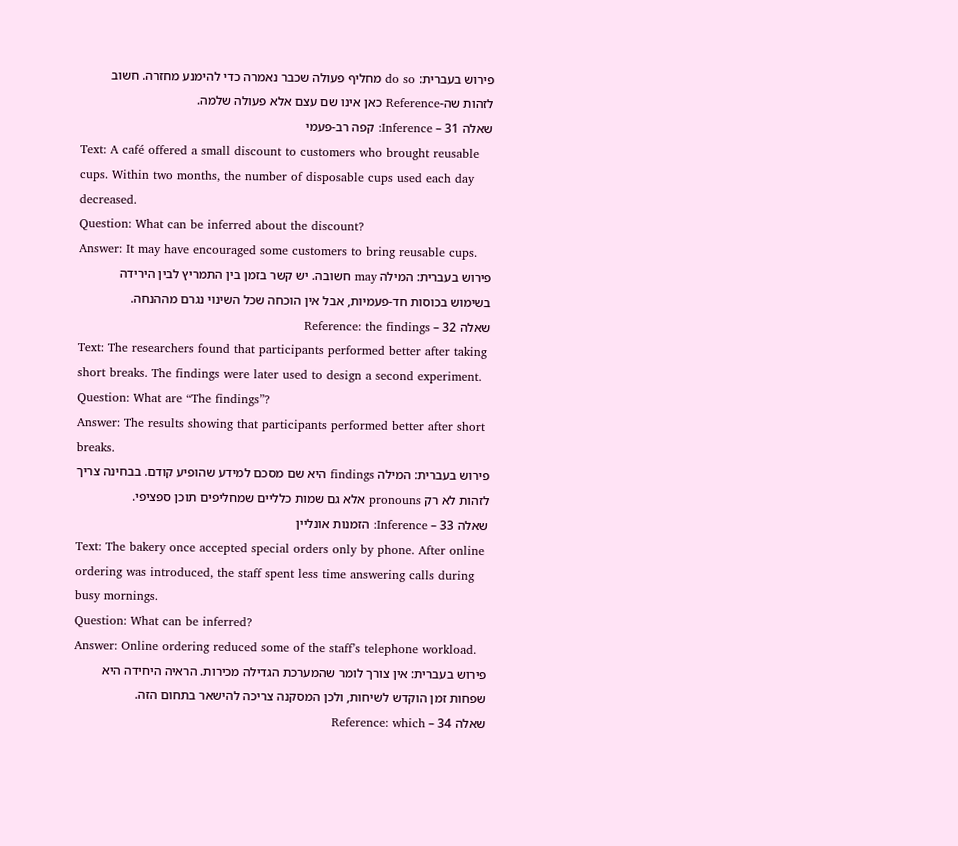פירוש בעברית: do so מחליף פעולה שכבר נאמרה כדי להימנע מחזרה. חשוב לזהות שה-Reference כאן אינו שם עצם אלא פעולה שלמה.
שאלה 31 – Inference: קפה רב-פעמי
Text: A café offered a small discount to customers who brought reusable cups. Within two months, the number of disposable cups used each day decreased.
Question: What can be inferred about the discount?
Answer: It may have encouraged some customers to bring reusable cups.
פירוש בעברית: המילה may חשובה. יש קשר בזמן בין התמריץ לבין הירידה בשימוש בכוסות חד-פעמיות, אבל אין הוכחה שכל השינוי נגרם מההנחה.
שאלה 32 – Reference: the findings
Text: The researchers found that participants performed better after taking short breaks. The findings were later used to design a second experiment.
Question: What are “The findings”?
Answer: The results showing that participants performed better after short breaks.
פירוש בעברית: המילה findings היא שם מסכם למידע שהופיע קודם. בבחינה צריך לזהות לא רק pronouns אלא גם שמות כלליים שמחליפים תוכן ספציפי.
שאלה 33 – Inference: הזמנות אונליין
Text: The bakery once accepted special orders only by phone. After online ordering was introduced, the staff spent less time answering calls during busy mornings.
Question: What can be inferred?
Answer: Online ordering reduced some of the staff’s telephone workload.
פירוש בעברית: אין צורך לומר שהמערכת הגדילה מכירות. הראיה היחידה היא שפחות זמן הוקדש לשיחות, ולכן המסקנה צריכה להישאר בתחום הזה.
שאלה 34 – Reference: which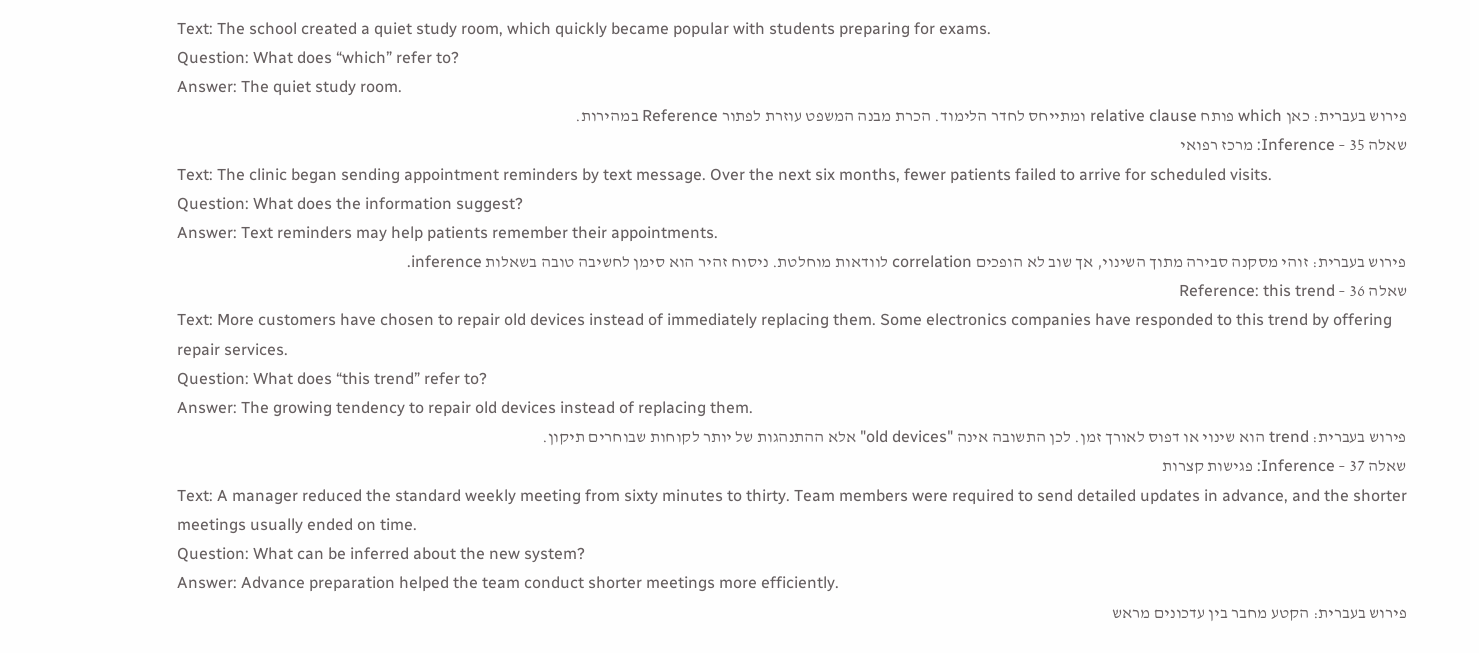Text: The school created a quiet study room, which quickly became popular with students preparing for exams.
Question: What does “which” refer to?
Answer: The quiet study room.
פירוש בעברית: כאן which פותח relative clause ומתייחס לחדר הלימוד. הכרת מבנה המשפט עוזרת לפתור Reference במהירות.
שאלה 35 – Inference: מרכז רפואי
Text: The clinic began sending appointment reminders by text message. Over the next six months, fewer patients failed to arrive for scheduled visits.
Question: What does the information suggest?
Answer: Text reminders may help patients remember their appointments.
פירוש בעברית: זוהי מסקנה סבירה מתוך השינוי, אך שוב לא הופכים correlation לוודאות מוחלטת. ניסוח זהיר הוא סימן לחשיבה טובה בשאלות inference.
שאלה 36 – Reference: this trend
Text: More customers have chosen to repair old devices instead of immediately replacing them. Some electronics companies have responded to this trend by offering repair services.
Question: What does “this trend” refer to?
Answer: The growing tendency to repair old devices instead of replacing them.
פירוש בעברית: trend הוא שינוי או דפוס לאורך זמן. לכן התשובה אינה "old devices" אלא ההתנהגות של יותר לקוחות שבוחרים תיקון.
שאלה 37 – Inference: פגישות קצרות
Text: A manager reduced the standard weekly meeting from sixty minutes to thirty. Team members were required to send detailed updates in advance, and the shorter meetings usually ended on time.
Question: What can be inferred about the new system?
Answer: Advance preparation helped the team conduct shorter meetings more efficiently.
פירוש בעברית: הקטע מחבר בין עדכונים מראש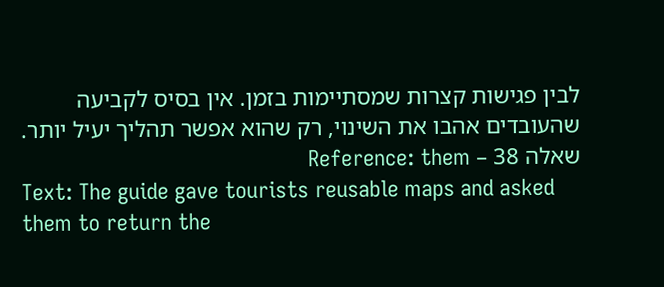לבין פגישות קצרות שמסתיימות בזמן. אין בסיס לקביעה שהעובדים אהבו את השינוי, רק שהוא אפשר תהליך יעיל יותר.
שאלה 38 – Reference: them
Text: The guide gave tourists reusable maps and asked them to return the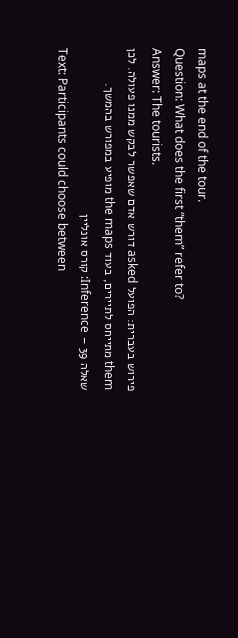maps at the end of the tour.
Question: What does the first “them” refer to?
Answer: The tourists.
פירוש בעברית: הפועל asked דורש אדם שאפשר לבקש ממנו פעולה. לכן them מתייחס לתיירים, בעוד the maps מופיע במפורש בהמשך.
שאלה 39 – Inference: קורס אונליין
Text: Participants could choose between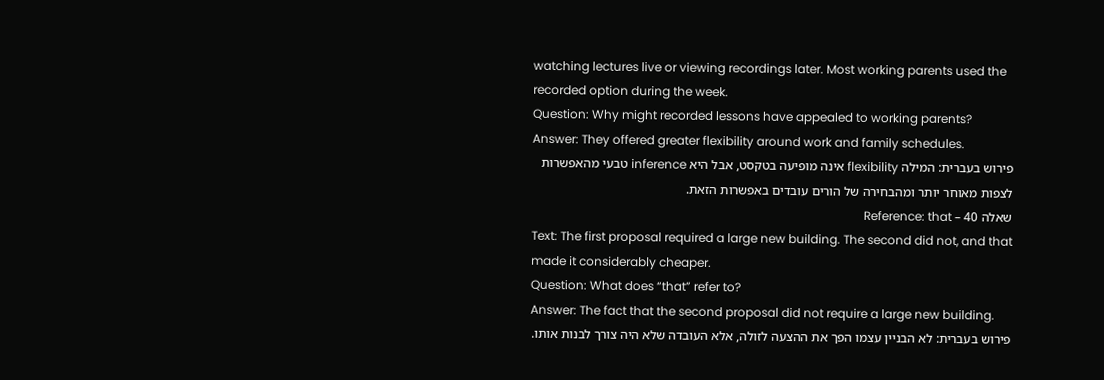watching lectures live or viewing recordings later. Most working parents used the recorded option during the week.
Question: Why might recorded lessons have appealed to working parents?
Answer: They offered greater flexibility around work and family schedules.
פירוש בעברית: המילה flexibility אינה מופיעה בטקסט, אבל היא inference טבעי מהאפשרות לצפות מאוחר יותר ומהבחירה של הורים עובדים באפשרות הזאת.
שאלה 40 – Reference: that
Text: The first proposal required a large new building. The second did not, and that made it considerably cheaper.
Question: What does “that” refer to?
Answer: The fact that the second proposal did not require a large new building.
פירוש בעברית: לא הבניין עצמו הפך את ההצעה לזולה, אלא העובדה שלא היה צורך לבנות אותו.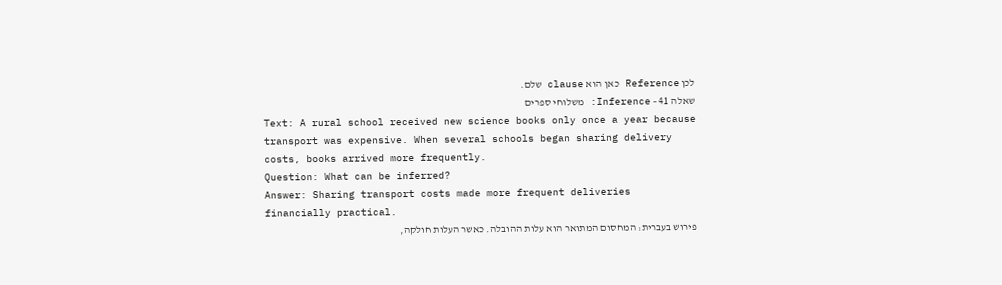לכן Reference כאן הוא clause שלם.
שאלה 41 – Inference: משלוחי ספרים
Text: A rural school received new science books only once a year because transport was expensive. When several schools began sharing delivery costs, books arrived more frequently.
Question: What can be inferred?
Answer: Sharing transport costs made more frequent deliveries financially practical.
פירוש בעברית: המחסום המתואר הוא עלות ההובלה. כאשר העלות חולקה,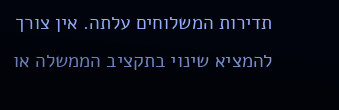תדירות המשלוחים עלתה. אין צורך להמציא שינוי בתקציב הממשלה או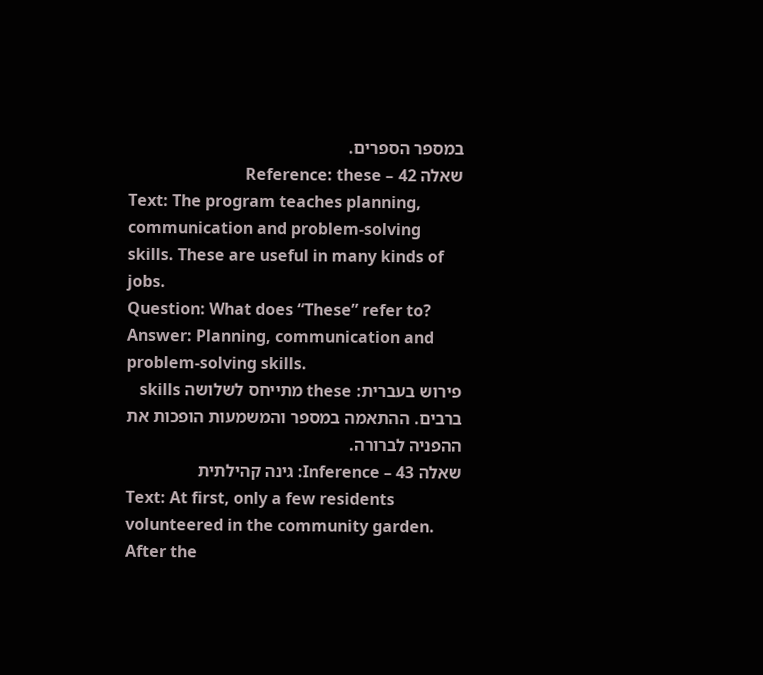במספר הספרים.
שאלה 42 – Reference: these
Text: The program teaches planning, communication and problem-solving skills. These are useful in many kinds of jobs.
Question: What does “These” refer to?
Answer: Planning, communication and problem-solving skills.
פירוש בעברית: these מתייחס לשלושה skills ברבים. ההתאמה במספר והמשמעות הופכות את ההפניה לברורה.
שאלה 43 – Inference: גינה קהילתית
Text: At first, only a few residents volunteered in the community garden. After the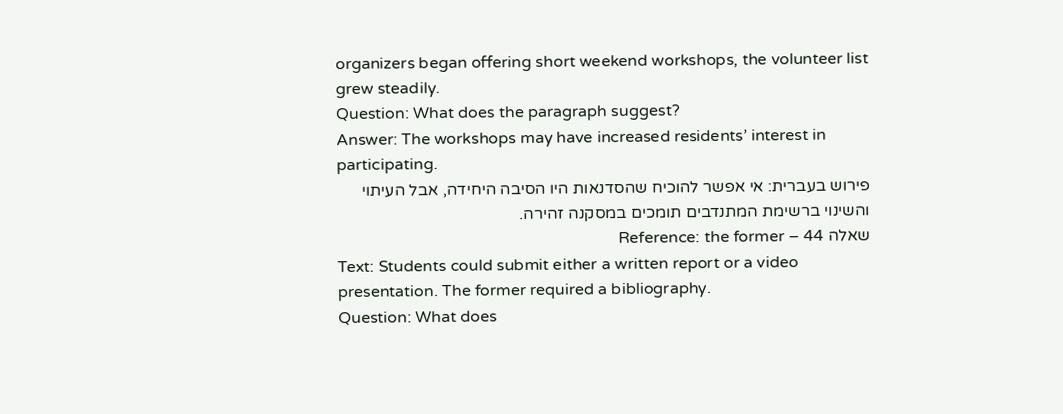organizers began offering short weekend workshops, the volunteer list grew steadily.
Question: What does the paragraph suggest?
Answer: The workshops may have increased residents’ interest in participating.
פירוש בעברית: אי אפשר להוכיח שהסדנאות היו הסיבה היחידה, אבל העיתוי והשינוי ברשימת המתנדבים תומכים במסקנה זהירה.
שאלה 44 – Reference: the former
Text: Students could submit either a written report or a video presentation. The former required a bibliography.
Question: What does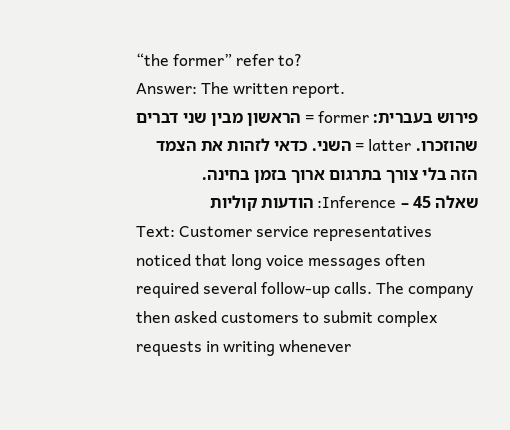“the former” refer to?
Answer: The written report.
פירוש בעברית: former = הראשון מבין שני דברים שהוזכרו. latter = השני. כדאי לזהות את הצמד הזה בלי צורך בתרגום ארוך בזמן בחינה.
שאלה 45 – Inference: הודעות קוליות
Text: Customer service representatives noticed that long voice messages often required several follow-up calls. The company then asked customers to submit complex requests in writing whenever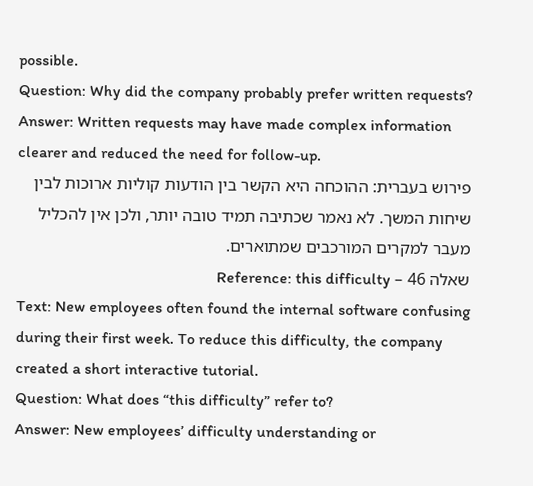possible.
Question: Why did the company probably prefer written requests?
Answer: Written requests may have made complex information clearer and reduced the need for follow-up.
פירוש בעברית: ההוכחה היא הקשר בין הודעות קוליות ארוכות לבין שיחות המשך. לא נאמר שכתיבה תמיד טובה יותר, ולכן אין להכליל מעבר למקרים המורכבים שמתוארים.
שאלה 46 – Reference: this difficulty
Text: New employees often found the internal software confusing during their first week. To reduce this difficulty, the company created a short interactive tutorial.
Question: What does “this difficulty” refer to?
Answer: New employees’ difficulty understanding or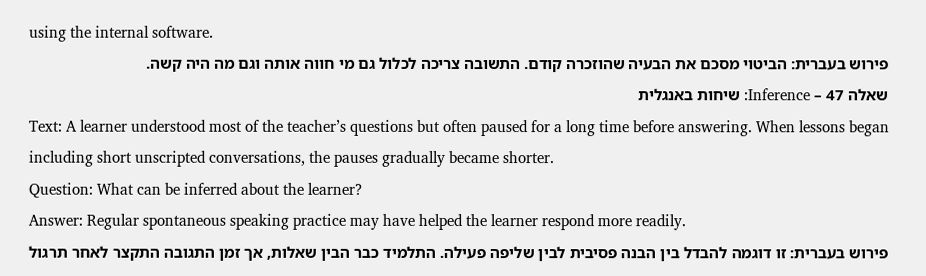using the internal software.
פירוש בעברית: הביטוי מסכם את הבעיה שהוזכרה קודם. התשובה צריכה לכלול גם מי חווה אותה וגם מה היה קשה.
שאלה 47 – Inference: שיחות באנגלית
Text: A learner understood most of the teacher’s questions but often paused for a long time before answering. When lessons began including short unscripted conversations, the pauses gradually became shorter.
Question: What can be inferred about the learner?
Answer: Regular spontaneous speaking practice may have helped the learner respond more readily.
פירוש בעברית: זו דוגמה להבדל בין הבנה פסיבית לבין שליפה פעילה. התלמיד כבר הבין שאלות, אך זמן התגובה התקצר לאחר תרגול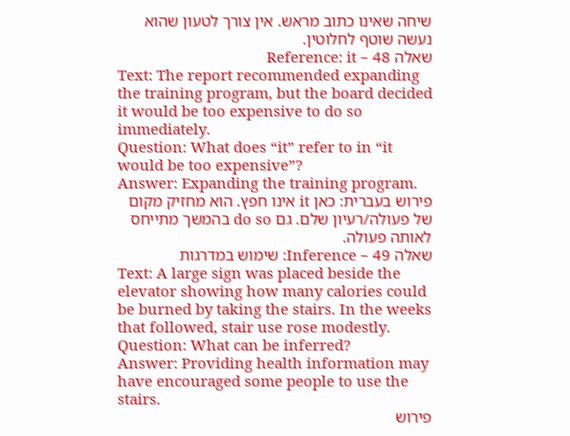שיחה שאינו כתוב מראש. אין צורך לטעון שהוא נעשה שוטף לחלוטין.
שאלה 48 – Reference: it
Text: The report recommended expanding the training program, but the board decided it would be too expensive to do so immediately.
Question: What does “it” refer to in “it would be too expensive”?
Answer: Expanding the training program.
פירוש בעברית: כאן it אינו חפץ. הוא מחזיק מקום של פעולה/רעיון שלם. גם do so בהמשך מתייחס לאותה פעולה.
שאלה 49 – Inference: שימוש במדרגות
Text: A large sign was placed beside the elevator showing how many calories could be burned by taking the stairs. In the weeks that followed, stair use rose modestly.
Question: What can be inferred?
Answer: Providing health information may have encouraged some people to use the stairs.
פירוש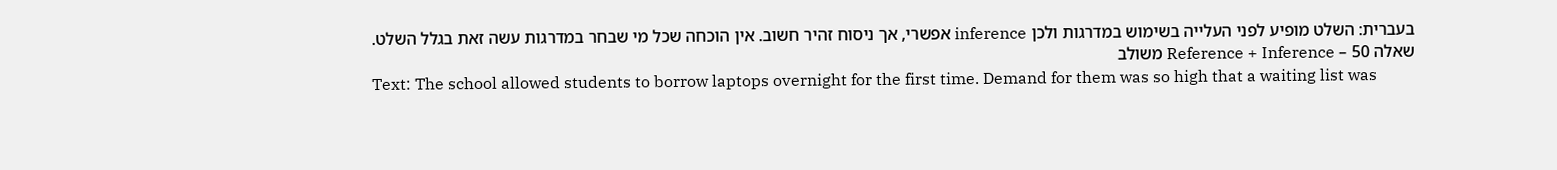בעברית: השלט מופיע לפני העלייה בשימוש במדרגות ולכן inference אפשרי, אך ניסוח זהיר חשוב. אין הוכחה שכל מי שבחר במדרגות עשה זאת בגלל השלט.
שאלה 50 – Reference + Inference משולב
Text: The school allowed students to borrow laptops overnight for the first time. Demand for them was so high that a waiting list was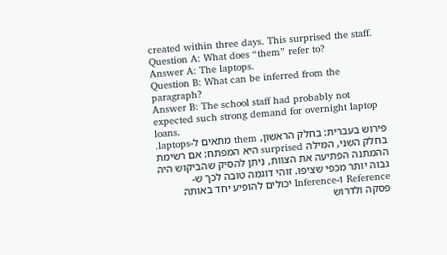created within three days. This surprised the staff.
Question A: What does “them” refer to?
Answer A: The laptops.
Question B: What can be inferred from the paragraph?
Answer B: The school staff had probably not expected such strong demand for overnight laptop loans.
פירוש בעברית: בחלק הראשון, them מתאים ל-laptops. בחלק השני, המילה surprised היא המפתח: אם רשימת ההמתנה הפתיעה את הצוות, ניתן להסיק שהביקוש היה גבוה יותר מכפי שציפו. זוהי דוגמה טובה לכך ש-Reference ו-Inference יכולים להופיע יחד באותה פסקה ולדרוש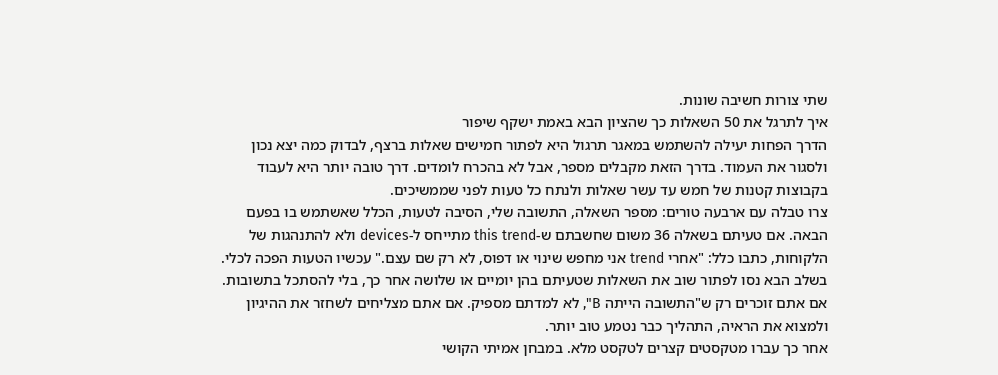שתי צורות חשיבה שונות.
איך לתרגל את 50 השאלות כך שהציון הבא באמת ישקף שיפור
הדרך הפחות יעילה להשתמש במאגר תרגול היא לפתור חמישים שאלות ברצף, לבדוק כמה יצא נכון ולסגור את העמוד. בדרך הזאת מקבלים מספר, אבל לא בהכרח לומדים. דרך טובה יותר היא לעבוד בקבוצות קטנות של חמש עד עשר שאלות ולנתח כל טעות לפני שממשיכים.
צרו טבלה עם ארבעה טורים: מספר השאלה, התשובה שלי, הסיבה לטעות, הכלל שאשתמש בו בפעם הבאה. אם טעיתם בשאלה 36 משום שחשבתם ש-this trend מתייחס ל-devices ולא להתנהגות של הלקוחות, כתבו כלל: "אחרי trend אני מחפש שינוי או דפוס, לא רק שם עצם." עכשיו הטעות הפכה לכלי.
בשלב הבא נסו לפתור שוב את השאלות שטעיתם בהן יומיים או שלושה אחר כך, בלי להסתכל בתשובות. אם אתם זוכרים רק ש"התשובה הייתה B", לא למדתם מספיק. אם אתם מצליחים לשחזר את ההיגיון ולמצוא את הראיה, התהליך כבר נטמע טוב יותר.
אחר כך עברו מטקסטים קצרים לטקסט מלא. במבחן אמיתי הקושי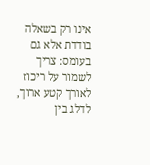אינו רק בשאלה בודדת אלא גם בעומס: צריך לשמור על ריכוז לאורך קטע ארוך, לדלג בין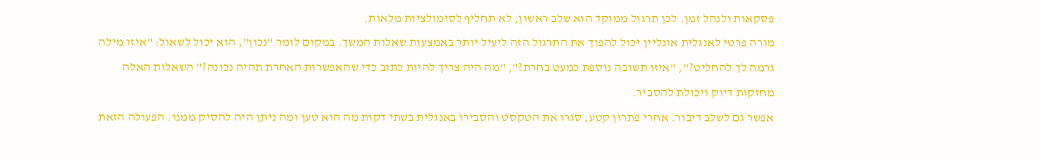פסקאות ולנהל זמן. לכן תרגול ממוקד הוא שלב ראשון, לא תחליף לסימולציות מלאות.
מורה פרטי לאנגלית אונליין יכול להפוך את התרגול הזה ליעיל יותר באמצעות שאלות המשך. במקום לומר "נכון", הוא יכול לשאול: "איזו מילה גרמה לך להחליט?", "איזו תשובה נוספת כמעט בחרת?", "מה היה צריך להיות כתוב כדי שהאפשרות האחרת תהיה נכונה?" השאלות האלה מחזקות דיוק ויכולת להסביר.
אפשר גם לשלב דיבור. אחרי פתרון קטע, סגרו את הטקסט והסבירו באנגלית בשתי דקות מה הוא טען ומה ניתן היה להסיק ממנו. הפעולה הזאת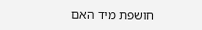חושפת מיד האם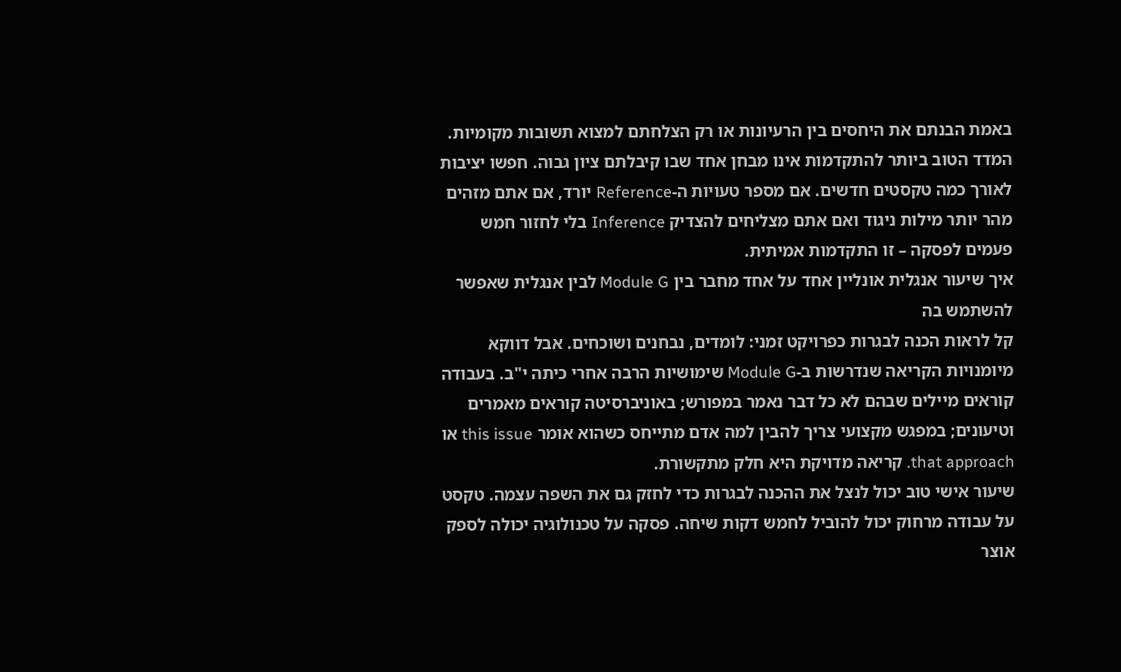באמת הבנתם את היחסים בין הרעיונות או רק הצלחתם למצוא תשובות מקומיות.
המדד הטוב ביותר להתקדמות אינו מבחן אחד שבו קיבלתם ציון גבוה. חפשו יציבות לאורך כמה טקסטים חדשים. אם מספר טעויות ה-Reference יורד, אם אתם מזהים מהר יותר מילות ניגוד ואם אתם מצליחים להצדיק Inference בלי לחזור חמש פעמים לפסקה – זו התקדמות אמיתית.
איך שיעור אנגלית אונליין אחד על אחד מחבר בין Module G לבין אנגלית שאפשר להשתמש בה
קל לראות הכנה לבגרות כפרויקט זמני: לומדים, נבחנים ושוכחים. אבל דווקא מיומנויות הקריאה שנדרשות ב-Module G שימושיות הרבה אחרי כיתה י"ב. בעבודה קוראים מיילים שבהם לא כל דבר נאמר במפורש; באוניברסיטה קוראים מאמרים וטיעונים; במפגש מקצועי צריך להבין למה אדם מתייחס כשהוא אומר this issue או that approach. קריאה מדויקת היא חלק מתקשורת.
שיעור אישי טוב יכול לנצל את ההכנה לבגרות כדי לחזק גם את השפה עצמה. טקסט על עבודה מרחוק יכול להוביל לחמש דקות שיחה. פסקה על טכנולוגיה יכולה לספק אוצר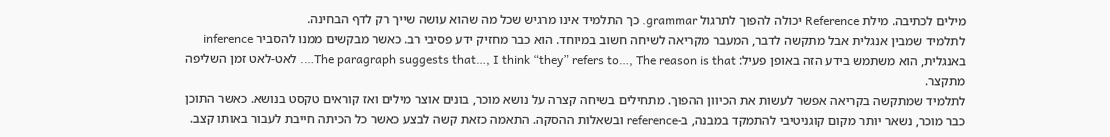מילים לכתיבה. מילת Reference יכולה להפוך לתרגול grammar. כך התלמיד אינו מרגיש שכל מה שהוא עושה שייך רק לדף הבחינה.
לתלמיד שמבין אנגלית אבל מתקשה לדבר, המעבר מקריאה לשיחה חשוב במיוחד. הוא כבר מחזיק ידע פסיבי רב. כאשר מבקשים ממנו להסביר inference באנגלית, הוא משתמש בידע הזה באופן פעיל: The paragraph suggests that…, I think “they” refers to…, The reason is that…. לאט-לאט זמן השליפה מתקצר.
לתלמיד שמתקשה בקריאה אפשר לעשות את הכיוון ההפוך. מתחילים בשיחה קצרה על נושא מוכר, בונים אוצר מילים ואז קוראים טקסט בנושא. כאשר התוכן כבר מוכר, נשאר יותר מקום קוגניטיבי להתמקד במבנה, ב-reference ובשאלות ההסקה. התאמה כזאת קשה לבצע כאשר כל הכיתה חייבת לעבור באותו קצב.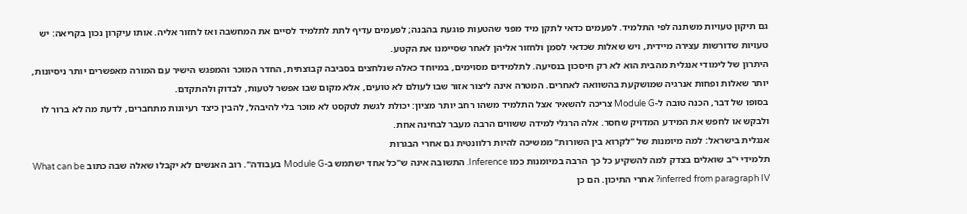גם תיקון טעויות משתנה לפי התלמיד. לפעמים כדאי לתקן מיד מפני שהטעות פוגעת בהבנה; לפעמים עדיף לתת לתלמיד לסיים את המחשבה ואז לחזור אליה. אותו עיקרון נכון בקריאה: יש טעויות שדורשות עצירה מיידית, ויש שאלות שכדאי לסמן ולחזור אליהן לאחר שסיימנו את הקטע.
היתרון של לימודי אנגלית מהבית הוא לא רק חיסכון בנסיעה. לתלמידים מסוימים, במיוחד כאלה שנלחצים בסביבה קבוצתית, החדר המוכר והמפגש הישיר עם המורה מאפשרים יותר ניסיונות, יותר שאלות ופחות אנרגיה שמושקעת בהשוואה לאחרים. המטרה אינה ליצור אזור שבו לעולם לא טועים, אלא מקום שבו אפשר לטעות, לבדוק ולהתקדם.
בסופו של דבר, הכנה טובה ל-Module G צריכה להשאיר אצל התלמיד משהו רחב יותר מציון: יכולת לגשת לטקסט לא מוכר בלי להיבהל, להבין כיצד רעיונות מתחברים, לדעת מה לא ברור לו ולבקש או לחפש את המידע המדויק שחסר. אלה הרגלי למידה ששווים הרבה מעבר לבחינה אחת.
אנגלית בישראל: למה מיומנות של "לקרוא בין השורות" ממשיכה להיות רלוונטית גם אחרי הבגרות
תלמידי י"ב שואלים בצדק למה להשקיע כל כך הרבה במיומנות כמו Inference. התשובה אינה ש"כל אחד ישתמש ב-Module G בעבודה". רוב האנשים לא יקבלו שאלה שבה כתוב What can be inferred from paragraph IV? אחרי התיכון. הם כן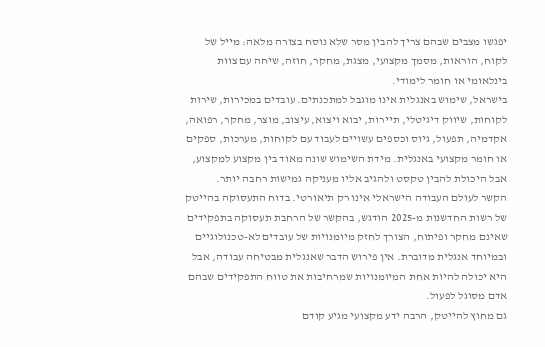יפגשו מצבים שבהם צריך להבין מסר שלא נוסח בצורה מלאה: מייל של לקוח, הוראות, מסמך מקצועי, מצגת, מחקר, חוזה, שיחה עם צוות בינלאומי או חומר לימודי.
בישראל, שימוש באנגלית אינו מוגבל למתכנתים. עובדים במכירות, שירות לקוחות, שיווק דיגיטלי, תיירות, יבוא ויצוא, עיצוב, מוצר, מחקר, רפואה, אקדמיה, תפעול, גיוס וכספים עשויים לעבוד עם לקוחות, מערכות, ספקים או חומר מקצועי באנגלית. מידת השימוש שונה מאוד בין מקצוע למקצוע, אבל היכולת להבין טקסט ולהגיב אליו מעניקה גמישות רחבה יותר.
הקשר לעולם העבודה הישראלי אינו רק תיאורטי. בדוח התעסוקה בהייטק של רשות החדשנות מ-2025 הודגש, בהקשר של הרחבת תעסוקה בתפקידים שאינם מחקר ופיתוח, הצורך לחזק מיומנויות של עובדים לא-טכנולוגיים ובמיוחד אנגלית מדוברת. אין פירוש הדבר שאנגלית מבטיחה עבודה, אבל היא יכולה להיות אחת המיומנויות שמרחיבות את טווח התפקידים שבהם אדם מסוגל לפעול.
גם מחוץ להייטק, הרבה ידע מקצועי מגיע קודם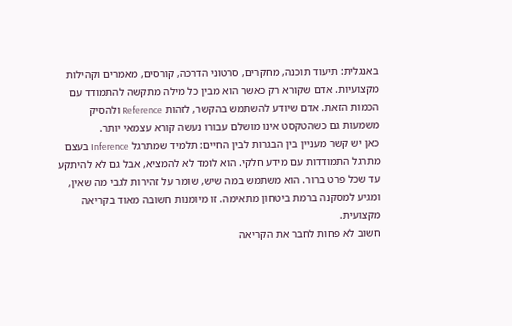באנגלית: תיעוד תוכנה, מחקרים, סרטוני הדרכה, קורסים, מאמרים וקהילות מקצועיות. אדם שקורא רק כאשר הוא מבין כל מילה מתקשה להתמודד עם הכמות הזאת. אדם שיודע להשתמש בהקשר, לזהות Reference ולהסיק משמעות גם כשהטקסט אינו מושלם עבורו נעשה קורא עצמאי יותר.
כאן יש קשר מעניין בין הבגרות לבין החיים: תלמיד שמתרגל Inference בעצם מתרגל התמודדות עם מידע חלקי. הוא לומד לא להמציא, אבל גם לא להיתקע עד שכל פרט ברור. הוא משתמש במה שיש, שומר על זהירות לגבי מה שאין, ומגיע למסקנה ברמת ביטחון מתאימה. זו מיומנות חשובה מאוד בקריאה מקצועית.
חשוב לא פחות לחבר את הקריאה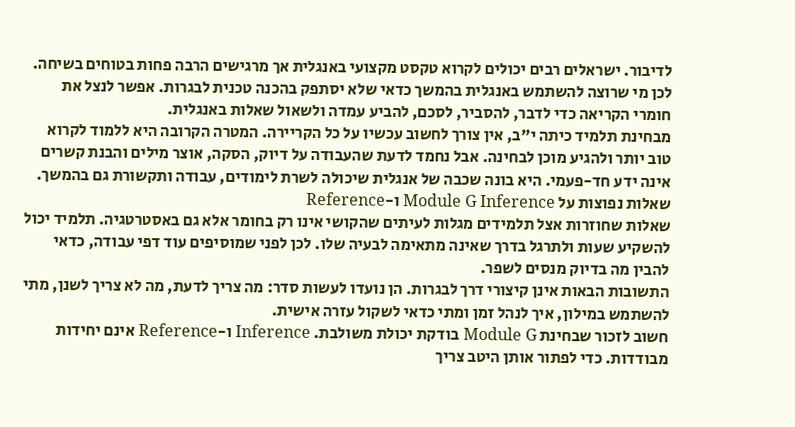לדיבור. ישראלים רבים יכולים לקרוא טקסט מקצועי באנגלית אך מרגישים הרבה פחות בטוחים בשיחה. לכן מי שרוצה להשתמש באנגלית בהמשך כדאי שלא יסתפק בהכנה טכנית לבגרות. אפשר לנצל את חומרי הקריאה כדי לדבר, להסביר, לסכם, להביע עמדה ולשאול שאלות באנגלית.
מבחינת תלמיד כיתה י"ב, אין צורך לחשוב עכשיו על כל הקריירה. המטרה הקרובה היא ללמוד לקרוא טוב יותר ולהגיע מוכן לבחינה. אבל נחמד לדעת שהעבודה על דיוק, הסקה, אוצר מילים והבנת קשרים אינה ידע חד-פעמי. היא בונה שכבה של אנגלית שיכולה לשרת לימודים, עבודה ותקשורת גם בהמשך.
שאלות נפוצות על Module G Inference ו-Reference
שאלות שחוזרות אצל תלמידים מגלות לעיתים שהקושי אינו רק בחומר אלא גם באסטרטגיה. תלמיד יכול להשקיע שעות ולתרגל בדרך שאינה מתאימה לבעיה שלו. לכן לפני שמוסיפים עוד דפי עבודה, כדאי להבין מה בדיוק מנסים לשפר.
התשובות הבאות אינן קיצורי דרך לבגרות. הן נועדו לעשות סדר: מה צריך לדעת, מה לא צריך לשנן, מתי להשתמש במילון, איך לנהל זמן ומתי כדאי לשקול עזרה אישית.
חשוב לזכור שבחינת Module G בודקת יכולת משולבת. Inference ו-Reference אינם יחידות מבודדות. כדי לפתור אותן היטב צריך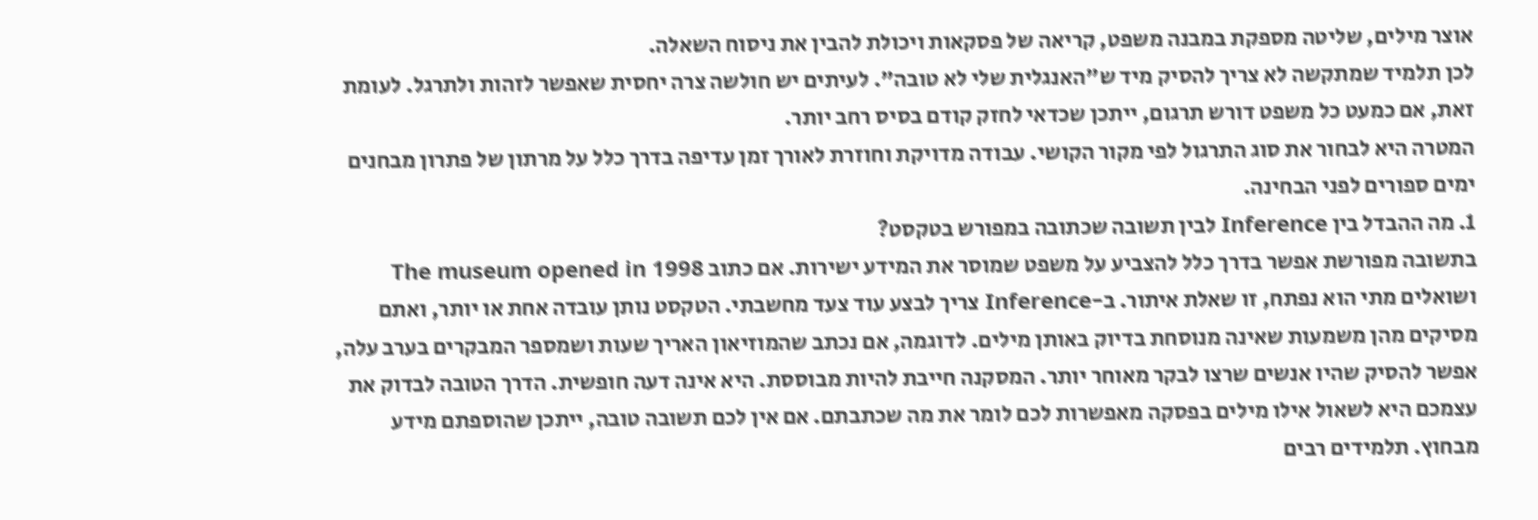אוצר מילים, שליטה מספקת במבנה משפט, קריאה של פסקאות ויכולת להבין את ניסוח השאלה.
לכן תלמיד שמתקשה לא צריך להסיק מיד ש"האנגלית שלי לא טובה". לעיתים יש חולשה צרה יחסית שאפשר לזהות ולתרגל. לעומת זאת, אם כמעט כל משפט דורש תרגום, ייתכן שכדאי לחזק קודם בסיס רחב יותר.
המטרה היא לבחור את סוג התרגול לפי מקור הקושי. עבודה מדויקת וחוזרת לאורך זמן עדיפה בדרך כלל על מרתון של פתרון מבחנים ימים ספורים לפני הבחינה.
1. מה ההבדל בין Inference לבין תשובה שכתובה במפורש בטקסט?
בתשובה מפורשת אפשר בדרך כלל להצביע על משפט שמוסר את המידע ישירות. אם כתוב The museum opened in 1998 ושואלים מתי הוא נפתח, זו שאלת איתור. ב-Inference צריך לבצע עוד צעד מחשבתי. הטקסט נותן עובדה אחת או יותר, ואתם מסיקים מהן משמעות שאינה מנוסחת בדיוק באותן מילים. לדוגמה, אם נכתב שהמוזיאון האריך שעות ושמספר המבקרים בערב עלה, אפשר להסיק שהיו אנשים שרצו לבקר מאוחר יותר. המסקנה חייבת להיות מבוססת. היא אינה דעה חופשית. הדרך הטובה לבדוק את עצמכם היא לשאול אילו מילים בפסקה מאפשרות לכם לומר את מה שכתבתם. אם אין לכם תשובה טובה, ייתכן שהוספתם מידע מבחוץ. תלמידים רבים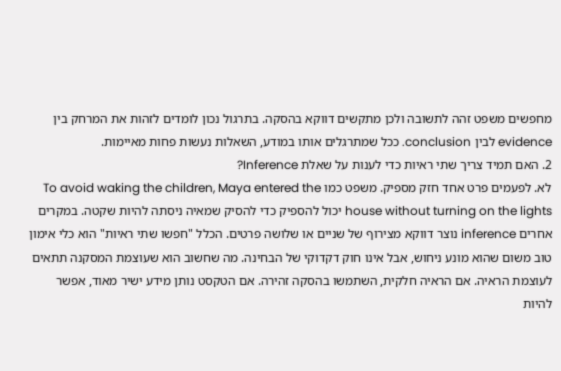מחפשים משפט זהה לתשובה ולכן מתקשים דווקא בהסקה. בתרגול נכון לומדים לזהות את המרחק בין evidence לבין conclusion. ככל שמתרגלים אותו במודע, השאלות נעשות פחות מאיימות.
2. האם תמיד צריך שתי ראיות כדי לענות על שאלת Inference?
לא. לפעמים פרט אחד חזק מספיק. משפט כמו To avoid waking the children, Maya entered the house without turning on the lights יכול להספיק כדי להסיק שמאיה ניסתה להיות שקטה. במקרים אחרים inference נוצר דווקא מצירוף של שניים או שלושה פרטים. הכלל "חפשו שתי ראיות" הוא כלי אימון טוב משום שהוא מונע ניחוש, אבל אינו חוק דקדוקי של הבחינה. מה שחשוב הוא שעוצמת המסקנה תתאים לעוצמת הראיה. אם הראיה חלקית, השתמשו בהסקה זהירה. אם הטקסט נותן מידע ישיר מאוד, אפשר להיות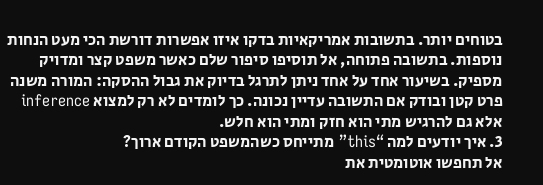בטוחים יותר. בתשובות אמריקאיות בדקו איזו אפשרות דורשת הכי מעט הנחות נוספות. בתשובה פתוחה, אל תוסיפו סיפור שלם כאשר משפט קצר ומדויק מספיק. בשיעור אחד על אחד ניתן לתרגל בדיוק את גבול ההסקה: המורה משנה פרט קטן ובודק אם התשובה עדיין נכונה. כך לומדים לא רק למצוא inference אלא גם להרגיש מתי הוא חזק ומתי הוא חלש.
3. איך יודעים למה “this” מתייחס כשהמשפט הקודם ארוך?
אל תחפשו אוטומטית את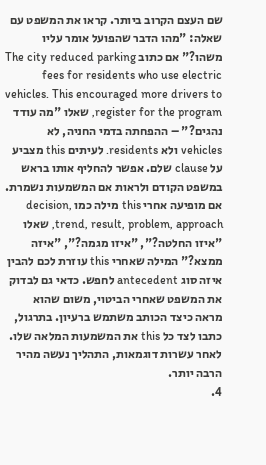שם העצם הקרוב ביותר. קראו את המשפט עם שאלה: "מהו הדבר שהפועל אומר עליו משהו?" אם כתוב The city reduced parking fees for residents who use electric vehicles. This encouraged more drivers to register for the program, שאלו "מה עודד נהגים?" – ההפחתה בדמי החניה, לא vehicles ולא residents. לעיתים this מצביע על clause שלם. אפשר להחליף אותו בראש במשפט הקודם ולראות אם המשמעות נשמרת. אם מופיעה אחרי this מילה כמו decision, trend, result, problem, approach, שאלו "איזו החלטה?", "איזו מגמה?", "איזה ממצא?" המילה שאחרי this עוזרת לכם להבין איזה סוג antecedent לחפש. כדאי גם לבדוק את המשפט שאחרי הביטוי, משום שהוא מראה כיצד הכותב משתמש ברעיון. בתרגול, כתבו לצד כל this את המשמעות המלאה שלו. לאחר עשרות דוגמאות, התהליך נעשה מהיר הרבה יותר.
4.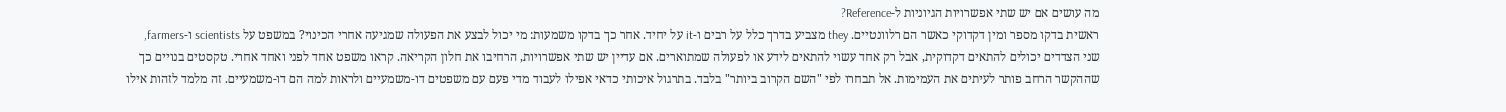מה עושים אם יש שתי אפשרויות הגיוניות ל-Reference?
ראשית בדקו מספר ומין דקדוקי כאשר הם רלוונטיים. they מצביע בדרך כלל על רבים ו-it על יחיד. אחר כך בדקו משמעות: מי יכול לבצע את הפעולה שמגיעה אחרי הכינוי? במשפט על scientists ו-farmers, שני הצדדים יכולים להתאים דקדוקית, אבל רק אחד עשוי להתאים לידע או לפעולה שמתוארים. אם עדיין יש שתי אפשרויות, הרחיבו את חלון הקריאה. קראו משפט אחד לפני ואחד אחרי. טקסטים בנויים כך שההקשר הרחב פותר לעיתים את העמימות. אל תבחרו לפי "השם הקרוב ביותר" בלבד. בתרגול איכותי כדאי אפילו לעבוד מדי פעם עם משפטים דו-משמעיים ולראות למה הם דו-משמעיים. זה מלמד לזהות אילו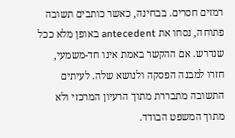רמזים חסרים. בבחינה, כאשר כותבים תשובה פתוחה, נסחו את antecedent באופן מלא ככל שנדרש. אם ההקשר באמת אינו חד-משמעי, חזרו למבנה הפסקה ולנושא שלה. לעיתים התשובה מתבררת מתוך הרעיון המרכזי ולא מתוך המשפט הבודד.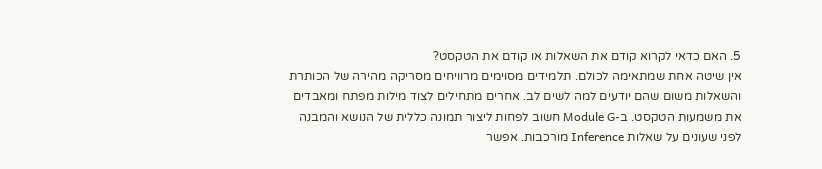5. האם כדאי לקרוא קודם את השאלות או קודם את הטקסט?
אין שיטה אחת שמתאימה לכולם. תלמידים מסוימים מרוויחים מסריקה מהירה של הכותרת והשאלות משום שהם יודעים למה לשים לב. אחרים מתחילים לצוד מילות מפתח ומאבדים את משמעות הטקסט. ב-Module G חשוב לפחות ליצור תמונה כללית של הנושא והמבנה לפני שעונים על שאלות Inference מורכבות. אפשר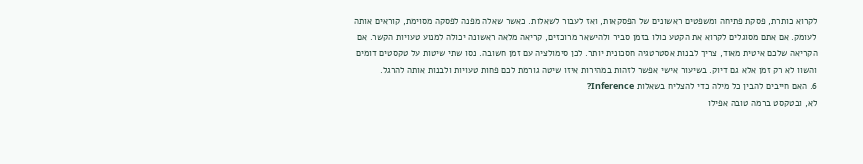לקרוא כותרת, פסקת פתיחה ומשפטים ראשונים של הפסקאות, ואז לעבור לשאלות. כאשר שאלה מפנה לפסקה מסוימת, קוראים אותה לעומק. אם אתם מסוגלים לקרוא את הקטע כולו בזמן סביר ולהישאר מרוכזים, קריאה מלאה ראשונה יכולה למנוע טעויות הקשר. אם הקריאה שלכם איטית מאוד, צריך לבנות אסטרטגיה חסכונית יותר. לכן סימולציה עם זמן חשובה. נסו שתי שיטות על טקסטים דומים והשוו לא רק זמן אלא גם דיוק. בשיעור אישי אפשר לזהות במהירות איזו שיטה גורמת לכם פחות טעויות ולבנות אותה להרגל.
6. האם חייבים להבין כל מילה כדי להצליח בשאלות Inference?
לא, ובטקסט ברמה טובה אפילו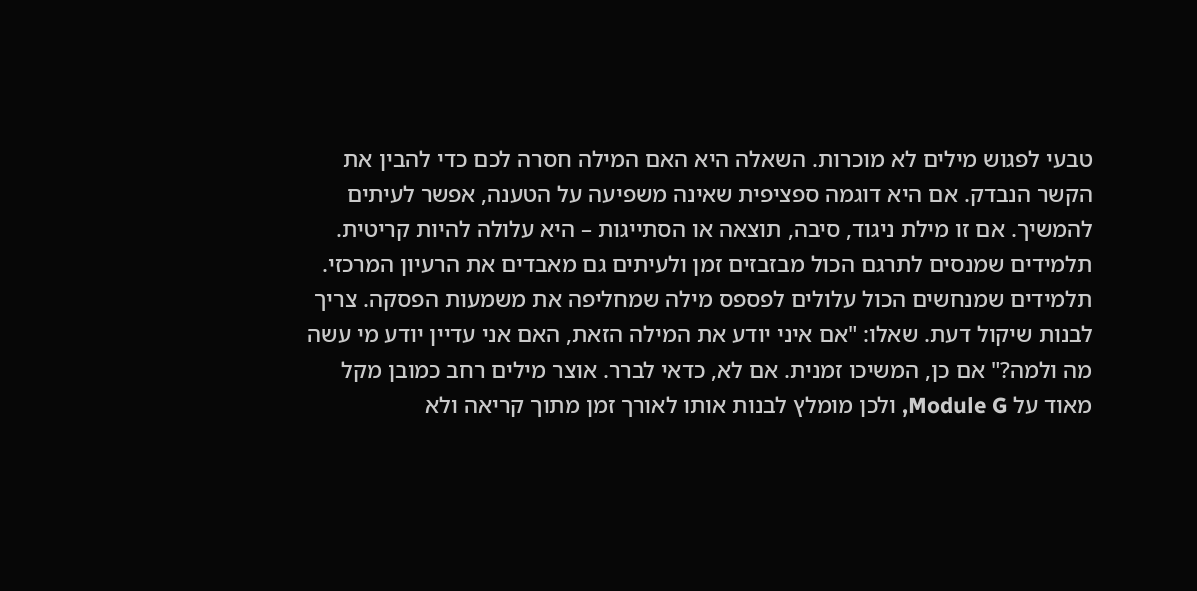טבעי לפגוש מילים לא מוכרות. השאלה היא האם המילה חסרה לכם כדי להבין את הקשר הנבדק. אם היא דוגמה ספציפית שאינה משפיעה על הטענה, אפשר לעיתים להמשיך. אם זו מילת ניגוד, סיבה, תוצאה או הסתייגות – היא עלולה להיות קריטית. תלמידים שמנסים לתרגם הכול מבזבזים זמן ולעיתים גם מאבדים את הרעיון המרכזי. תלמידים שמנחשים הכול עלולים לפספס מילה שמחליפה את משמעות הפסקה. צריך לבנות שיקול דעת. שאלו: "אם איני יודע את המילה הזאת, האם אני עדיין יודע מי עשה מה ולמה?" אם כן, המשיכו זמנית. אם לא, כדאי לברר. אוצר מילים רחב כמובן מקל מאוד על Module G, ולכן מומלץ לבנות אותו לאורך זמן מתוך קריאה ולא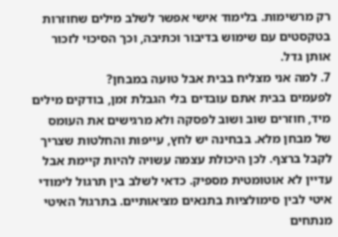רק מרשימות. בלימוד אישי אפשר לשלב מילים שחוזרות בטקסטים עם שימוש בדיבור וכתיבה, וכך הסיכוי לזכור אותן גדל.
7. למה אני מצליח בבית אבל טועה במבחן?
לפעמים בבית אתם עובדים בלי הגבלת זמן, בודקים מילים מיד, חוזרים שוב ושוב לפסקה ולא מרגישים את העומס של מבחן מלא. בבחינה יש לחץ, עייפות והחלטות שצריך לקבל ברצף. לכן היכולת עצמה עשויה להיות קיימת אבל עדיין לא אוטומטית מספיק. כדאי לשלב בין תרגול לימודי איטי לבין סימולציות בתנאים מציאותיים. בתרגול האיטי מנתחים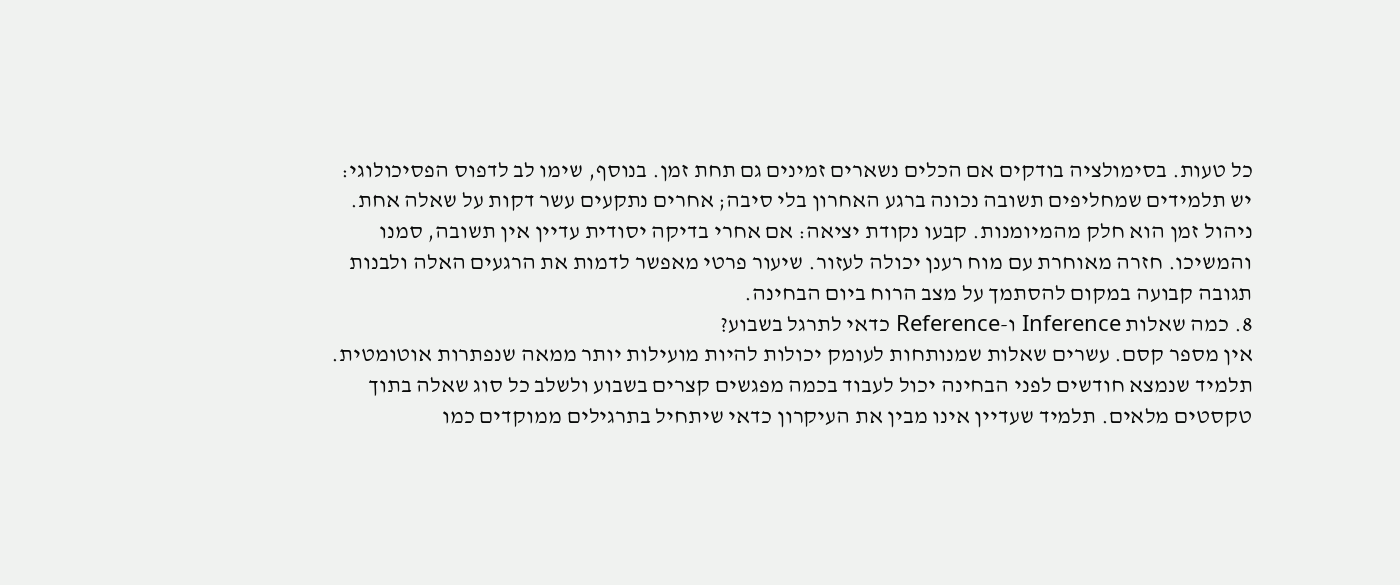כל טעות. בסימולציה בודקים אם הכלים נשארים זמינים גם תחת זמן. בנוסף, שימו לב לדפוס הפסיכולוגי: יש תלמידים שמחליפים תשובה נכונה ברגע האחרון בלי סיבה; אחרים נתקעים עשר דקות על שאלה אחת. ניהול זמן הוא חלק מהמיומנות. קבעו נקודת יציאה: אם אחרי בדיקה יסודית עדיין אין תשובה, סמנו והמשיכו. חזרה מאוחרת עם מוח רענן יכולה לעזור. שיעור פרטי מאפשר לדמות את הרגעים האלה ולבנות תגובה קבועה במקום להסתמך על מצב הרוח ביום הבחינה.
8. כמה שאלות Inference ו-Reference כדאי לתרגל בשבוע?
אין מספר קסם. עשרים שאלות שמנותחות לעומק יכולות להיות מועילות יותר ממאה שנפתרות אוטומטית. תלמיד שנמצא חודשים לפני הבחינה יכול לעבוד בכמה מפגשים קצרים בשבוע ולשלב כל סוג שאלה בתוך טקסטים מלאים. תלמיד שעדיין אינו מבין את העיקרון כדאי שיתחיל בתרגילים ממוקדים כמו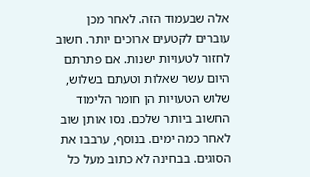אלה שבעמוד הזה. לאחר מכן עוברים לקטעים ארוכים יותר. חשוב לחזור לטעויות ישנות. אם פתרתם היום עשר שאלות וטעתם בשלוש, שלוש הטעויות הן חומר הלימוד החשוב ביותר שלכם. נסו אותן שוב לאחר כמה ימים. בנוסף, ערבבו את הסוגים. בבחינה לא כתוב מעל כל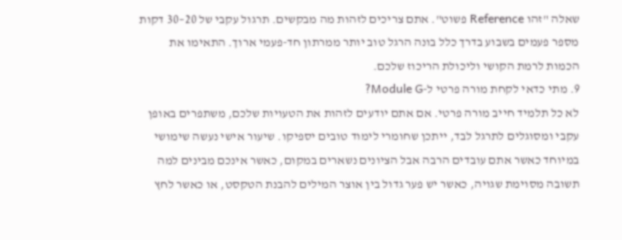שאלה "זהו Reference פשוט". אתם צריכים לזהות מה מבקשים. תרגול עקבי של 20–30 דקות מספר פעמים בשבוע בדרך כלל בונה הרגל טוב יותר ממרתון חד-פעמי ארוך. התאימו את הכמות לרמת הקושי וליכולת הריכוז שלכם.
9. מתי כדאי לקחת מורה פרטי ל-Module G?
לא כל תלמיד חייב מורה פרטי. אם אתם יודעים לזהות את הטעויות שלכם, משתפרים באופן עקבי ומסוגלים לתרגל לבד, ייתכן שחומרי לימוד טובים יספיקו. שיעור אישי נעשה שימושי במיוחד כאשר אתם עובדים הרבה אבל הציונים נשארים במקום, כאשר אינכם מבינים למה תשובה מסוימת שגויה, כאשר יש פער גדול בין אוצר המילים להבנת הטקסט, או כאשר לחץ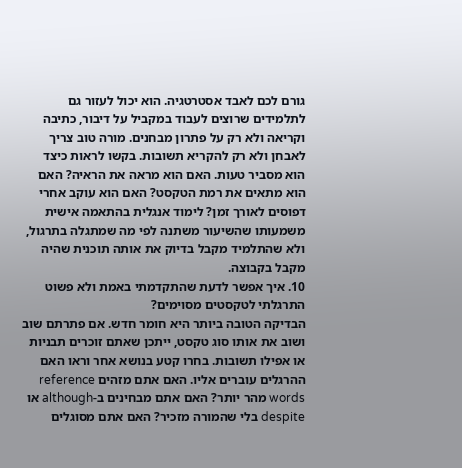גורם לכם לאבד אסטרטגיה. הוא יכול לעזור גם לתלמידים שרוצים לעבוד במקביל על דיבור, כתיבה וקריאה ולא רק על פתרון מבחנים. מורה טוב צריך לאבחן ולא רק להקריא תשובות. בקשו לראות כיצד הוא מסביר טעות. האם הוא מראה את הראיה? האם הוא מתאים את רמת הטקסט? האם הוא עוקב אחרי דפוסים לאורך זמן? לימוד אנגלית בהתאמה אישית משמעותו שהשיעור משתנה לפי מה שמתגלה בתרגול, ולא שהתלמיד מקבל בדיוק את אותה תוכנית שהיה מקבל בקבוצה.
10. איך אפשר לדעת שהתקדמתי באמת ולא פשוט התרגלתי לטקסטים מסוימים?
הבדיקה הטובה ביותר היא חומר חדש. אם פתרתם שוב ושוב את אותו סוג טקסט, ייתכן שאתם זוכרים תבניות או אפילו תשובות. בחרו קטע בנושא אחר וראו האם ההרגלים עוברים אליו. האם אתם מזהים reference words מהר יותר? האם אתם מבחינים ב-although או despite בלי שהמורה מזכיר? האם אתם מסוגלים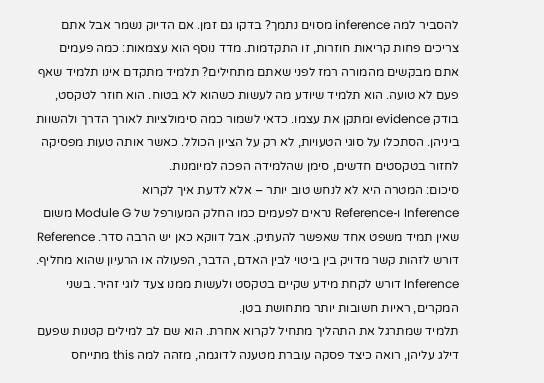להסביר למה inference מסוים נתמך? בדקו גם זמן. אם הדיוק נשמר אבל אתם צריכים פחות קריאות חוזרות, זו התקדמות. מדד נוסף הוא עצמאות: כמה פעמים אתם מבקשים מהמורה רמז לפני שאתם מתחילים? תלמיד מתקדם אינו תלמיד שאף פעם לא טועה. הוא תלמיד שיודע מה לעשות כשהוא לא בטוח. הוא חוזר לטקסט, בודק evidence ומתקן את עצמו. כדאי לשמור כמה סימולציות לאורך הדרך ולהשוות ביניהן. הסתכלו על סוגי הטעויות, לא רק על הציון הכולל. כאשר אותה טעות מפסיקה לחזור בטקסטים חדשים, סימן שהלמידה הפכה למיומנות.
סיכום: המטרה היא לא לנחש טוב יותר – אלא לדעת איך לקרוא
Inference ו-Reference נראים לפעמים כמו החלק המעורפל של Module G משום שאין תמיד משפט אחד שאפשר להעתיק. אבל דווקא כאן יש הרבה סדר. Reference דורש לזהות קשר מדויק בין ביטוי לבין האדם, הדבר, הפעולה או הרעיון שהוא מחליף. Inference דורש לקחת מידע שקיים בטקסט ולעשות ממנו צעד לוגי זהיר. בשני המקרים, ראיות חשובות יותר מתחושת בטן.
תלמיד שמתרגל את התהליך מתחיל לקרוא אחרת. הוא שם לב למילים קטנות שפעם דילג עליהן, רואה כיצד פסקה עוברת מטענה לדוגמה, מזהה למה this מתייחס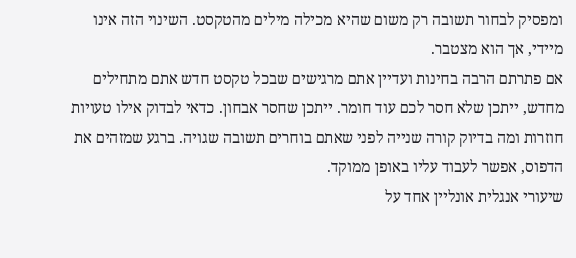ומפסיק לבחור תשובה רק משום שהיא מכילה מילים מהטקסט. השינוי הזה אינו מיידי, אך הוא מצטבר.
אם פתרתם הרבה בחינות ועדיין אתם מרגישים שבכל טקסט חדש אתם מתחילים מחדש, ייתכן שלא חסר לכם עוד חומר. ייתכן שחסר אבחון. כדאי לבדוק אילו טעויות חוזרות ומה בדיוק קורה שנייה לפני שאתם בוחרים תשובה שגויה. ברגע שמזהים את הדפוס, אפשר לעבוד עליו באופן ממוקד.
שיעורי אנגלית אונליין אחד על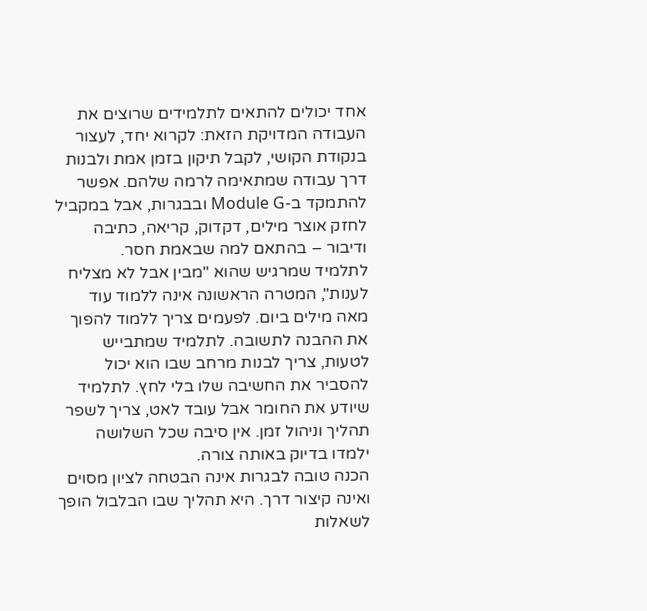אחד יכולים להתאים לתלמידים שרוצים את העבודה המדויקת הזאת: לקרוא יחד, לעצור בנקודת הקושי, לקבל תיקון בזמן אמת ולבנות דרך עבודה שמתאימה לרמה שלהם. אפשר להתמקד ב-Module G ובבגרות, אבל במקביל לחזק אוצר מילים, דקדוק, קריאה, כתיבה ודיבור – בהתאם למה שבאמת חסר.
לתלמיד שמרגיש שהוא "מבין אבל לא מצליח לענות", המטרה הראשונה אינה ללמוד עוד מאה מילים ביום. לפעמים צריך ללמוד להפוך את ההבנה לתשובה. לתלמיד שמתבייש לטעות, צריך לבנות מרחב שבו הוא יכול להסביר את החשיבה שלו בלי לחץ. לתלמיד שיודע את החומר אבל עובד לאט, צריך לשפר תהליך וניהול זמן. אין סיבה שכל השלושה ילמדו בדיוק באותה צורה.
הכנה טובה לבגרות אינה הבטחה לציון מסוים ואינה קיצור דרך. היא תהליך שבו הבלבול הופך לשאלות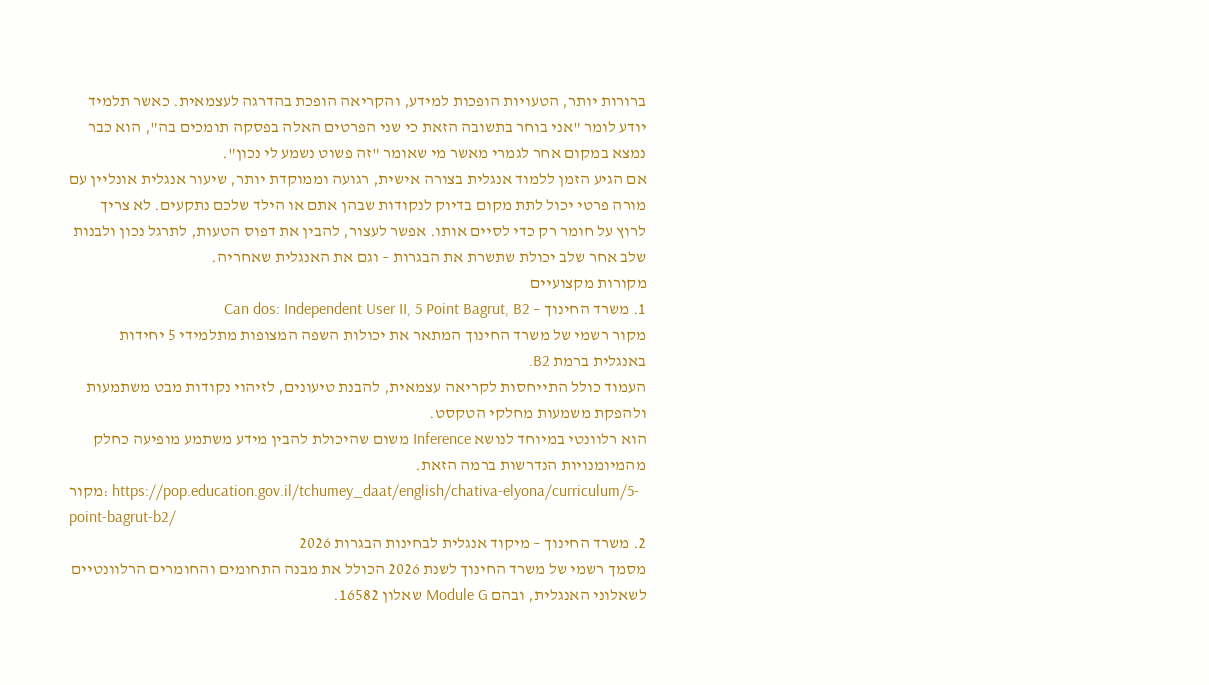ברורות יותר, הטעויות הופכות למידע, והקריאה הופכת בהדרגה לעצמאית. כאשר תלמיד יודע לומר "אני בוחר בתשובה הזאת כי שני הפרטים האלה בפסקה תומכים בה", הוא כבר נמצא במקום אחר לגמרי מאשר מי שאומר "זה פשוט נשמע לי נכון".
אם הגיע הזמן ללמוד אנגלית בצורה אישית, רגועה וממוקדת יותר, שיעור אנגלית אונליין עם מורה פרטי יכול לתת מקום בדיוק לנקודות שבהן אתם או הילד שלכם נתקעים. לא צריך לרוץ על חומר רק כדי לסיים אותו. אפשר לעצור, להבין את דפוס הטעות, לתרגל נכון ולבנות שלב אחר שלב יכולת שתשרת את הבגרות – וגם את האנגלית שאחריה.
מקורות מקצועיים
1. משרד החינוך – Can dos: Independent User II, 5 Point Bagrut, B2
מקור רשמי של משרד החינוך המתאר את יכולות השפה המצופות מתלמידי 5 יחידות באנגלית ברמת B2.
העמוד כולל התייחסות לקריאה עצמאית, להבנת טיעונים, לזיהוי נקודות מבט משתמעות ולהפקת משמעות מחלקי הטקסט.
הוא רלוונטי במיוחד לנושא Inference משום שהיכולת להבין מידע משתמע מופיעה כחלק מהמיומנויות הנדרשות ברמה הזאת.
מקור: https://pop.education.gov.il/tchumey_daat/english/chativa-elyona/curriculum/5-point-bagrut-b2/
2. משרד החינוך – מיקוד אנגלית לבחינות הבגרות 2026
מסמך רשמי של משרד החינוך לשנת 2026 הכולל את מבנה התחומים והחומרים הרלוונטיים לשאלוני האנגלית, ובהם Module G שאלון 16582.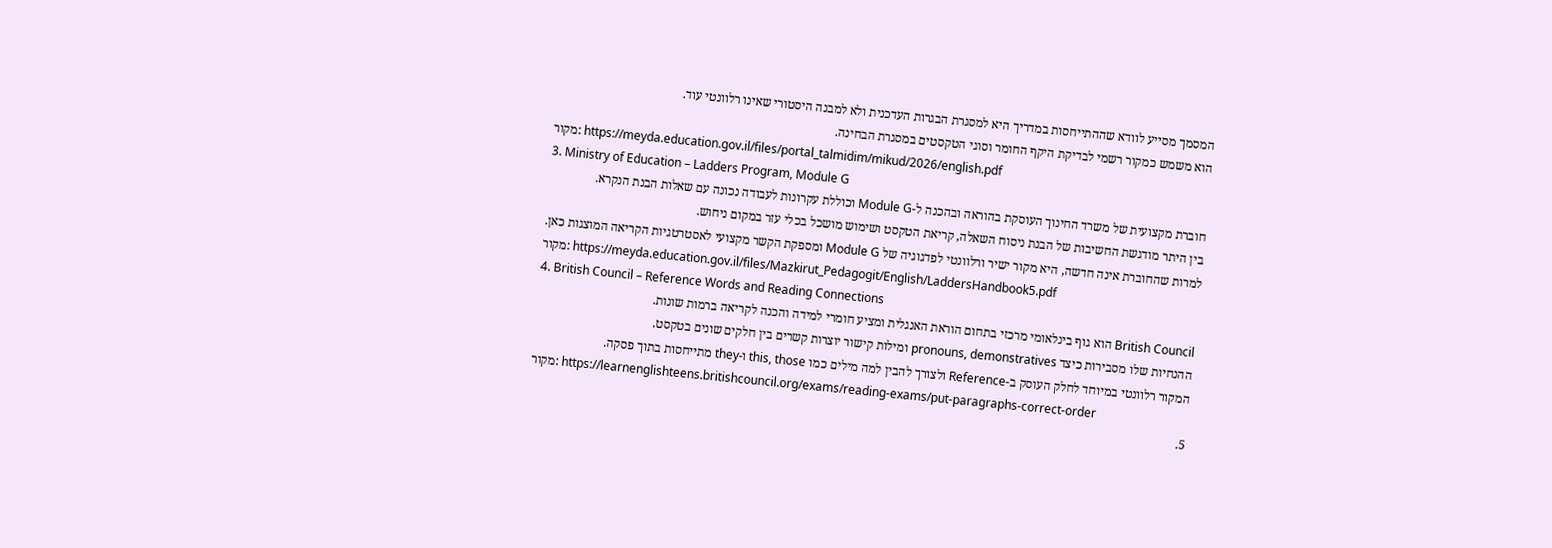המסמך מסייע לוודא שההתייחסות במדריך היא למסגרת הבגרות העדכנית ולא למבנה היסטורי שאינו רלוונטי עוד.
הוא משמש כמקור רשמי לבדיקת היקף החומר וסוגי הטקסטים במסגרת הבחינה.
מקור: https://meyda.education.gov.il/files/portal_talmidim/mikud/2026/english.pdf
3. Ministry of Education – Ladders Program, Module G
חוברת מקצועית של משרד החינוך העוסקת בהוראה ובהכנה ל-Module G וכוללת עקרונות לעבודה נכונה עם שאלות הבנת הנקרא.
בין היתר מודגשת החשיבות של הבנת ניסוח השאלה, קריאת הטקסט ושימוש מושכל בכלי עזר במקום ניחוש.
למרות שהחוברת אינה חדשה, היא מקור ישיר ורלוונטי לפדגוגיה של Module G ומספקת הקשר מקצועי לאסטרטגיות הקריאה המוצגות כאן.
מקור: https://meyda.education.gov.il/files/Mazkirut_Pedagogit/English/LaddersHandbook5.pdf
4. British Council – Reference Words and Reading Connections
British Council הוא גוף בינלאומי מרכזי בתחום הוראת האנגלית ומציע חומרי למידה והכנה לקריאה ברמות שונות.
ההנחיות שלו מסבירות כיצד pronouns, demonstratives ומילות קישור יוצרות קשרים בין חלקים שונים בטקסט.
המקור רלוונטי במיוחד לחלק העוסק ב-Reference ולצורך להבין למה מילים כמו this, those ו-they מתייחסות בתוך פסקה.
מקור: https://learnenglishteens.britishcouncil.org/exams/reading-exams/put-paragraphs-correct-order
5.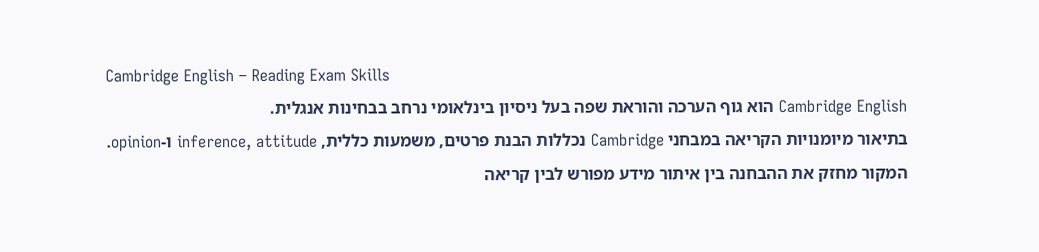Cambridge English – Reading Exam Skills
Cambridge English הוא גוף הערכה והוראת שפה בעל ניסיון בינלאומי נרחב בבחינות אנגלית.
בתיאור מיומנויות הקריאה במבחני Cambridge נכללות הבנת פרטים, משמעות כללית, inference, attitude ו-opinion.
המקור מחזק את ההבחנה בין איתור מידע מפורש לבין קריאה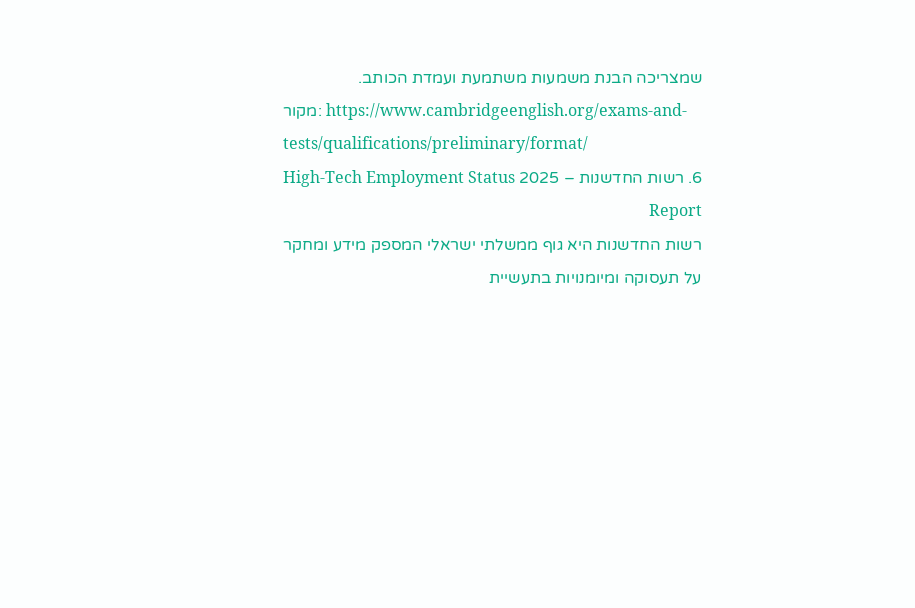שמצריכה הבנת משמעות משתמעת ועמדת הכותב.
מקור: https://www.cambridgeenglish.org/exams-and-tests/qualifications/preliminary/format/
6. רשות החדשנות – 2025 High-Tech Employment Status Report
רשות החדשנות היא גוף ממשלתי ישראלי המספק מידע ומחקר על תעסוקה ומיומנויות בתעשיית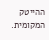ההייטק המקומית.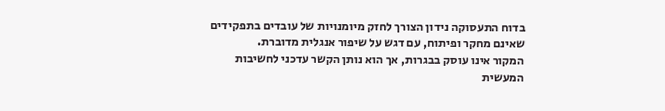בדוח התעסוקה נידון הצורך לחזק מיומנויות של עובדים בתפקידים שאינם מחקר ופיתוח, עם דגש על שיפור אנגלית מדוברת.
המקור אינו עוסק בבגרות, אך הוא נותן הקשר עדכני לחשיבות המעשית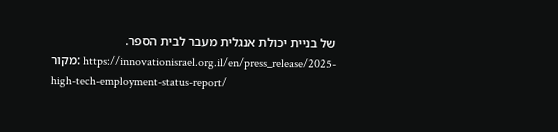של בניית יכולת אנגלית מעבר לבית הספר.
מקור: https://innovationisrael.org.il/en/press_release/2025-high-tech-employment-status-report/